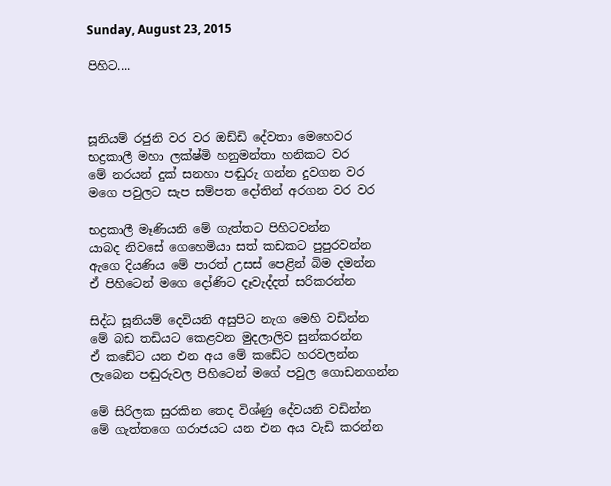Sunday, August 23, 2015

පිහිට....



සූනියම් රජුනි වර වර ඔඩ්ඩි දේවතා මෙහෙවර
භද්‍රකාලී මහා ලක්ෂ්මි හනුමන්තා හනිකට වර
මේ නරයන් දුක් සනහා පඬුරු ගන්න දුවගන වර
මගෙ පවුලට සැප සම්පත දෝතින් අරගන වර වර

භද්‍රකාලී මෑණියනි මේ ගැත්තට පිහිටවන්න
යාබද නිවසේ ගෙහෙමියා සත් කඩකට පුපුරවන්න
ඇගෙ දියණිය මේ පාරත් උසස් පෙළින් බිම දමන්න
ඒ පිහිටෙන් මගෙ දෝණිට දෑවැද්දත් සරිකරන්න

සිද්ධ සූනියම් දෙවියනි අසුපිට නැග මෙහි වඩින්න
මේ බඩ තඩියට කෙළවන මුදලාලිව සුන්කරන්න
ඒ කඩේට යන එන අය මේ කඩේට හරවලන්න
ලැබෙන පඬුරුවල පිහිටෙන් මගේ පවුල ගොඩනගන්න

මේ සිරිලක සුරකින තෙද විශ්ණු දේවයනි වඩින්න
මේ ගැත්තගෙ ගරාජයට යන එන අය වැඩි කරන්න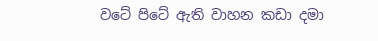වටේ පිටේ ඇති වාහන කඩා දමා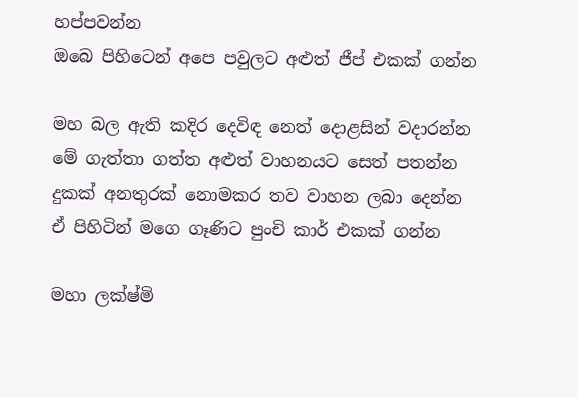හප්පවන්න
ඔබෙ පිහිටෙන් අපෙ පවුලට අළුත් ජීප් එකක් ගන්න

මහ බල ඇති කදිර දෙවිඳ නෙත් දොළසින් වදාරන්න
මේ ගැත්තා ගත්ත අළුත් වාහනයට සෙත් පතන්න
දුකක් අනතුරක් නොමකර තව වාහන ලබා දෙන්න
ඒ පිහිටින් මගෙ ගෑණිට පුංචි කාර් එකක් ගන්න

මහා ලක්ෂ්මි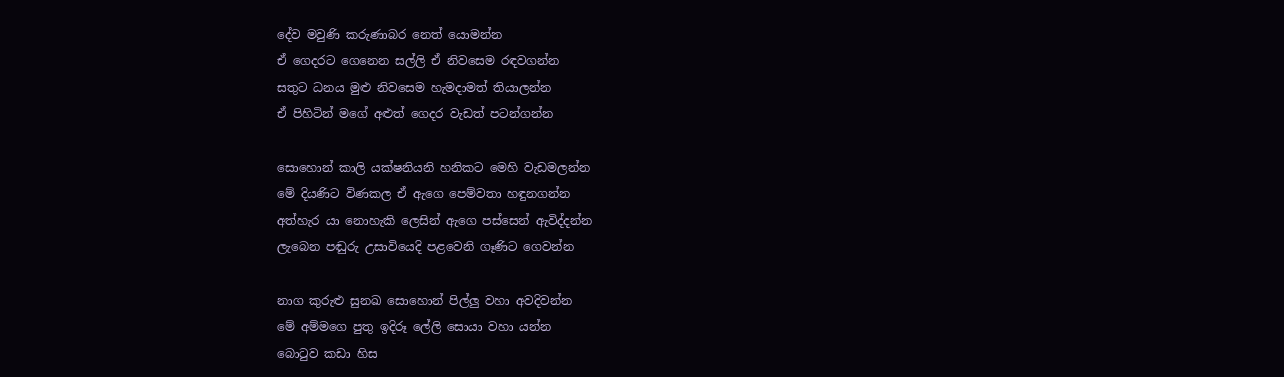දේව මවුණි කරුණාබර නෙත් යොමන්න
ඒ ගෙදරට ගෙනෙන සල්ලි ඒ නිවසෙම රඳවගන්න
සතුට ධනය මුළු නිවසෙම හැමදාමත් තියාලන්න
ඒ පිහිටින් මගේ අළුත් ගෙදර වැඩත් පටන්ගන්න

සොහොන් කාලි යක්ෂනියනි හනිකට මෙහි වැඩමලන්න
මේ දියණිට විණකල ඒ ඇගෙ පෙම්වතා හඳුනගන්න
අත්හැර යා නොහැකි ලෙසින් ඇගෙ පස්සෙන් ඇවිද්දන්න
ලැබෙන පඬුරු උසාවියෙදි පළවෙනි ගෑණිට ගෙවන්න

නාග කුරුළු සුනඛ සොහොන් පිල්ලු වහා අවදිවන්න
මේ අම්මගෙ පුතු ඉදිරූ ලේලි සොයා වහා යන්න
බොටුව කඩා හිස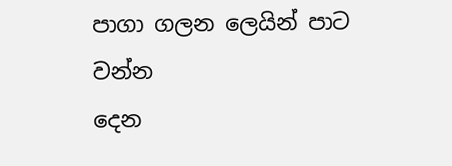පාගා ගලන ලෙයින් පාට වන්න
දෙන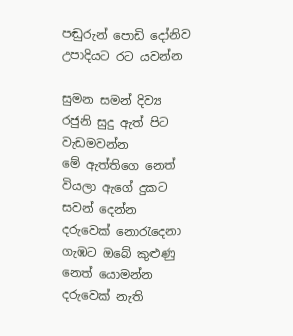පඬුරුන් පොඩි දෝනිව උපාදියට රට යවන්න

සුමන සමන් දිව්‍ය රජුනි සුදු ඇත් පිට වැඩමවන්න
මේ ඇත්තිගෙ නෙත් වියලා ඇගේ දුකට සවන් දෙන්න
දරුවෙක් නොරැදෙනා ගැඹට ඔබේ කුළුණු නෙත් යොමන්න
දරුවෙක් නැති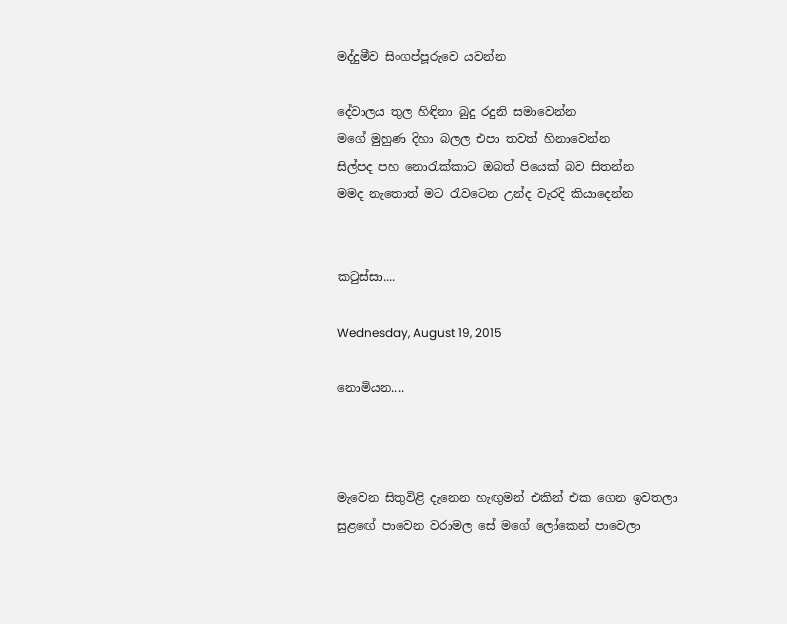මද්දුමීව සිංගප්පූරුවෙ යවන්න

දේවාලය තුල හිඳිනා බුදු රදුනි සමාවෙන්න
මගේ මුහුණ දිහා බලල එපා තවත් හිනාවෙන්න
සිල්පද පහ නොරැක්කාට ඔබත් පියෙක් බව සිතන්න
මමද නැතොත් මට රැවටෙන උන්ද වැරදි කියාදෙන්න


කටුස්සා....

Wednesday, August 19, 2015

නොමියන....



මැවෙන සිතුවිළි දැනෙන හැඟුමන් එකින් එක ගෙන ඉවතලා
සුළඟේ පාවෙන වරාමල සේ මගේ ලෝකෙන් පාවෙලා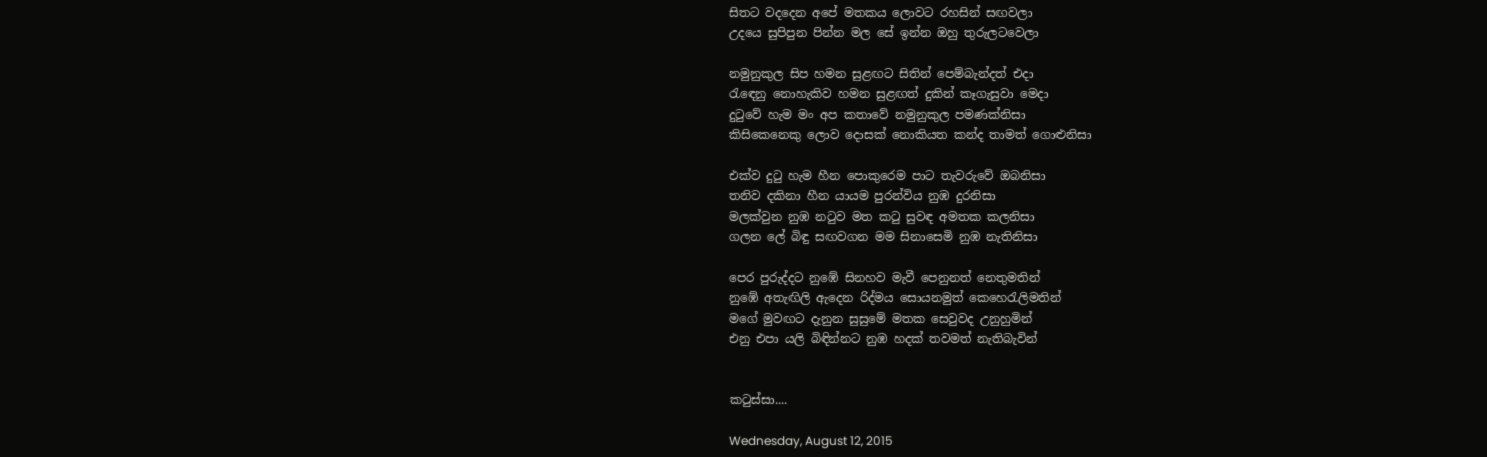සිතට වදදෙන අපේ මතකය ලොවට රහසින් සඟවලා
උදයෙ සුපිපුන පින්න මල සේ ඉන්න ඔහු තුරුලටවෙලා

නමුනුකුල සිප හමන සුළඟට සිතින් පෙම්බැන්දත් එදා
රැඳෙනු නොහැකිව හමන සුළඟත් දුකින් කෑගැසුවා මෙදා
දුටුවේ හැම මං අප කතාවේ නමුනුකුල පමණක්නිසා
කිසිකෙනෙකු ලොව දොසක් නොකියත කන්ද තාමත් ගොළුනිසා

එක්ව දුටු හැම හීන පොකුරෙම පාට තැවරුවේ ඔබනිසා
තනිව දකිනා හීන යායම පුරන්විය නුඹ දුරනිසා
මලක්වුන නුඹ නටුව මත කටු සුවඳ අමතක කලනිසා
ගලන ලේ බිඳු සඟවගන මම සිනාසෙමි නුඹ නැතිනිසා

පෙර පුරුද්දට නුඹේ සිනහව මැවී පෙනුනත් නෙතුමතින්
නුඹේ අතැඟිලි ඇදෙන රිද්මය සොයනමුත් කෙහෙරැලිමතින්
මගේ මුවඟට දැනුන සුසුමේ මතක සෙවුවද උනුහුමින්
එනු එපා යලි බිඳින්නට නුඹ හදක් තවමත් නැතිබැවින්


කටුස්සා....

Wednesday, August 12, 2015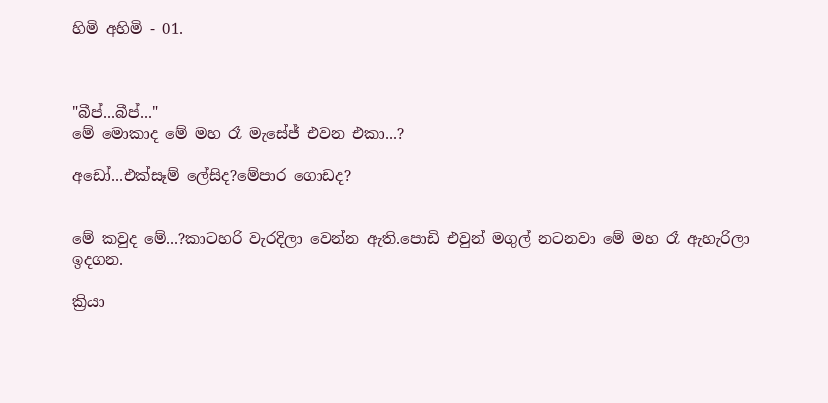හිමි අහිමි - 01.



"බීප්...බීප්..."
මේ මොකාද මේ මහ රෑ මැසේජ් එවන එකා...?

අඩෝ...එක්සෑම් ලේසිද?මේපාර ගොඩද?


මේ කවුද මේ...?කාටහරි වැරදිලා වෙන්න ඇති.පොඩි එවුන් මගුල් නටනවා මේ මහ රෑ ඇහැරිලා ඉදගන.

ක්‍රියා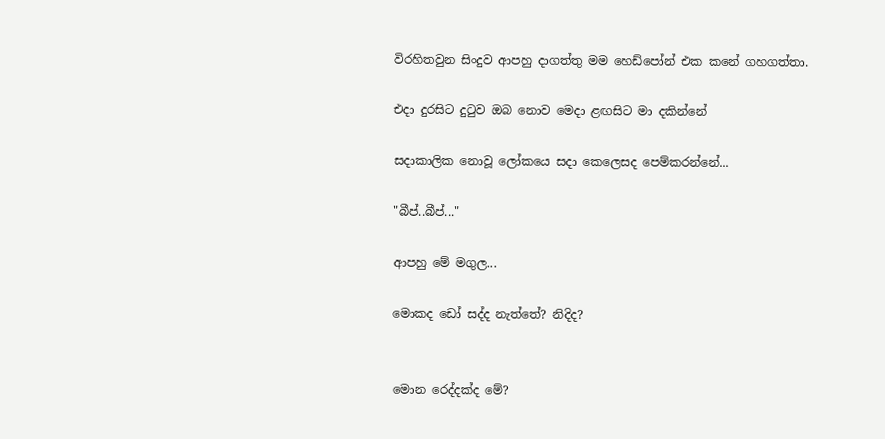විරහිතවුන සිංදුව ආපහු දාගත්තු මම හෙඩ්පෝන් එක කනේ ගහගත්තා.

එදා දුරසිට දුටුව ඔබ නොව මෙදා ළඟසිට මා දකින්නේ

සදාකාලික නොවූ ලෝකයෙ සදා කෙලෙසද පෙම්කරන්නේ...

"බීප්..බීප්..."

ආපහු මේ මගුල...

මොකද ඩෝ සද්ද නැත්තේ? නිදිද?


මොන රෙද්දක්ද මේ?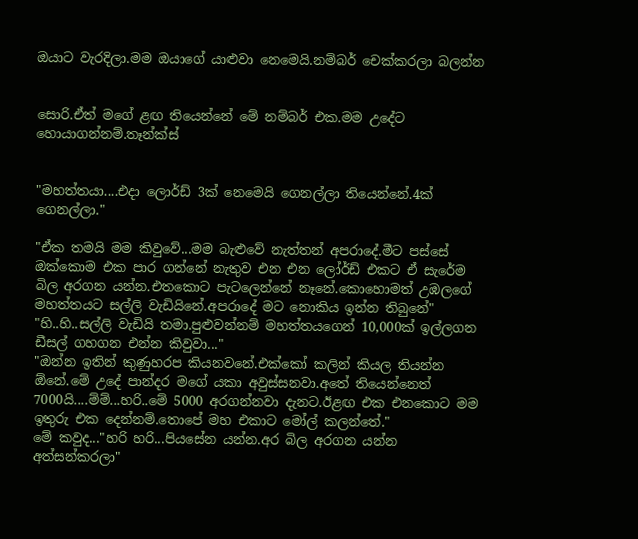ඔයාට වැරදිලා.මම ඔයාගේ යාළුවා නෙමෙයි.නම්බර් චෙක්කරලා බලන්න


සොරි.ඒත් මගේ ළඟ තියෙන්නේ මේ නම්බර් එක.මම උදේට හොයාගන්නම්.තෑන්ක්ස්


"මහත්තයා....එදා ලොර්ඩ් 3ක් නෙමෙයි ගෙනල්ලා තියෙන්නේ.4ක් ගෙනල්ලා."

"ඒක තමයි මම කිවුවේ...මම බැළුවේ නැත්තන් අපරාදේ.මීට පස්සේ ඔක්කොම එක පාර ගන්නේ නැතුව එන එන ලෝර්ඩ් එකට ඒ සැරේම බිල අරගන යන්න.එතකොට පැටලෙන්නේ නෑනේ.කොහොමත් උඹලගේ මහත්තයට සල්ලි වැඩියිනේ.අපරාදේ මට නොකිය ඉන්න තිබුනේ"
"හි..හි..සල්ලි වැඩියි තමා.පුළුවන්නම් මහත්තයගෙන් 10,000ක් ඉල්ලගන ඩීසල් ගහගන එන්න කිවුවා..."
"ඔන්න ඉතින් කුණුහරප කියනවනේ.එක්කෝ කලින් කියල තියන්න ඕනේ.මේ උදේ පාන්දර මගේ යකා අවුස්සනවා.අතේ තියෙන්නෙත් 7000යි....ම්ම්...හරි..මේ 5000 අරගන්නවා දැනට.ඊළඟ එක එනකොට මම ඉතුරු එක දෙන්නම්.තොපේ මහ එකාට මෝල් කලන්තේ."
මේ කවුද..."හරි හරි...පියසේන යන්න.අර බිල අරගන යන්න අත්සන්කරලා"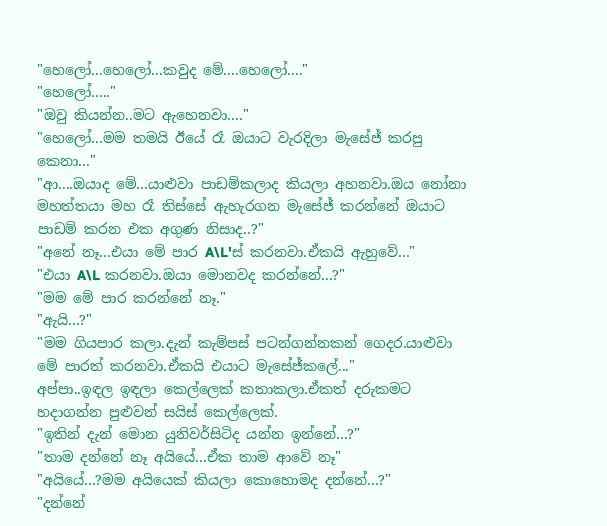"හෙලෝ...හෙලෝ...කවුද මේ....හෙලෝ...."
"හෙලෝ....."
"ඔවු කියන්න..මට ඇහෙනවා...."
"හෙලෝ...මම තමයි ඊයේ රෑ ඔයාට වැරදිලා මැසේජ් කරපු කෙනා..."
"ආ....ඔයාද මේ...යාළුවා පාඩම්කලාද කියලා අහනවා.ඔය නෝනා මහත්තයා මහ රෑ තිස්සේ ඇහැරගන මැසේජ් කරන්නේ ඔයාට පාඩම් කරන එක අගුණ නිසාද..?"
"අනේ නෑ...එයා මේ පාර A\L'ස් කරනවා.ඒකයි ඇහුවේ..."
"එයා A\L කරනවා.ඔයා මොනවද කරන්නේ...?"
"මම මේ පාර කරන්නේ නෑ."
"ඇයි...?"
"මම ගියපාර කලා.දැන් කැම්පස් පටන්ගන්නකන් ගෙදර.යාළුවා මේ පාරත් කරනවා.ඒකයි එයාට මැසේජ්කලේ..."
අප්පා..ඉඳල ඉඳලා කෙල්ලෙක් කතාකලා.ඒකත් දරුකමට හදාගන්න පුළුවන් සයිස් කෙල්ලෙක්.
"ඉතින් දැන් මොන යුනිවර්සිටිද යන්න ඉන්නේ...?"
"තාම දන්නේ නෑ අයියේ...ඒක තාම ආවේ නෑ"
"අයියේ...?මම අයියෙක් කියලා කොහොමද දන්නේ...?"
"දන්නේ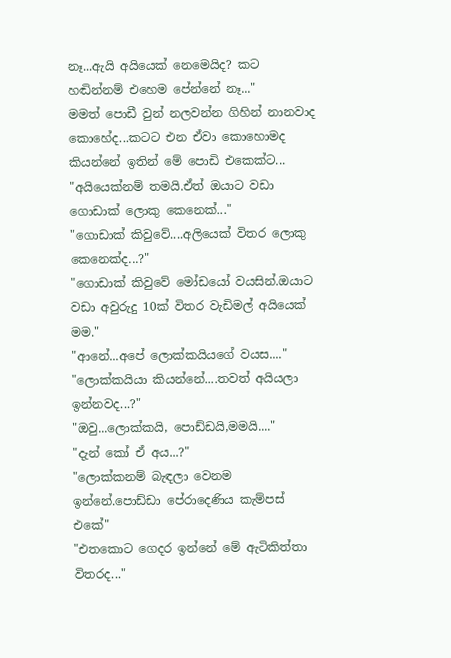නෑ...ඇයි අයියෙක් නෙමෙයිද? කට හඬින්නම් එහෙම පේන්නේ නෑ..."
මමත් පොඩී වුන් නලවන්න ගිහින් නානවාද කොහේද...කටට එන ඒවා කොහොමද කියන්නේ ඉතින් මේ පොඩි එකෙක්ට...
"අයියෙක්නම් තමයි.ඒත් ඔයාට වඩා ගොඩාක් ලොකු කෙනෙක්..."
"ගොඩාක් කිවුවේ....අලියෙක් විතර ලොකු කෙනෙක්ද...?"
"ගොඩාක් කිවුවේ මෝඩයෝ වයසින්.ඔයාට වඩා අවුරුදු 10ක් විතර වැඩිමල් අයියෙක් මම."
"ආනේ...අපේ ලොක්කයියගේ වයස...."
"ලොක්කයියා කියන්නේ....තවත් අයියලා ඉන්නවද...?"
"ඔවු...ලොක්කයි, පොඩ්ඩයි,මමයි...."
"දැන් කෝ ඒ අය...?"
"ලොක්කනම් බැඳලා වෙනම ඉන්නේ.පොඩ්ඩා පේරාදෙණිය කැම්පස් එකේ"
"එතකොට ගෙදර ඉන්නේ මේ ඇටිකිත්තා විතරද..."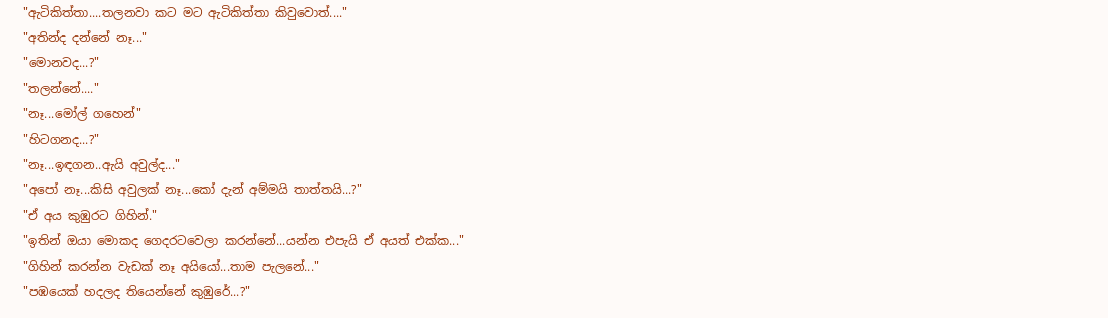"ඇටිකිත්තා....තලනවා කට මට ඇටිකිත්තා කිවුවොත්...."
"අතින්ද දන්නේ නෑ..."
"මොනවද...?"
"තලන්නේ...."
"නෑ...මෝල් ගහෙන්"
"හිටගනද...?"
"නෑ...ඉඳගන..ඇයි අවුල්ද..."
"අපෝ නෑ...කිසි අවුලක් නෑ...කෝ දැන් අම්මයි තාත්තයි...?"
"ඒ අය කුඹුරට ගිහින්."
"ඉතින් ඔයා මොකද ගෙදරටවෙලා කරන්නේ...යන්න එපැයි ඒ අයත් එක්ක..."
"ගිහින් කරන්න වැඩක් නෑ අයියෝ...තාම පැලනේ..."
"පඹයෙක් හදලද තියෙන්නේ කුඹුරේ...?"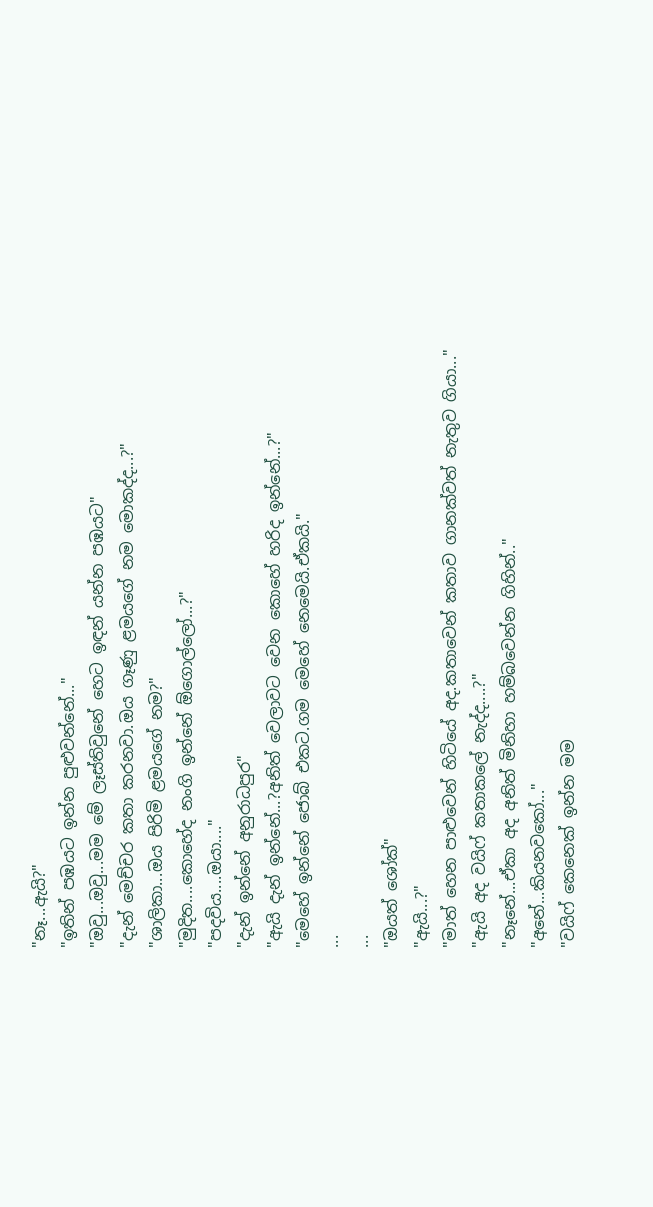"නෑ...ඇයි?"
"ඉතින් පඹයට ඉන්න පුළුවන්නේ..."
"ඔවු...ඔවු...මම මේ ලෑස්තිවුනේ හෙට ඉඳන් යන්න පඹයට"
"දැන් මෙච්චර කතා කරනවා.ඔය ගෑණු ළමයගේ නම මොකද්ද...?"
"ශාලිකා...ඔය පිරිමි ළමයගේ නම?"
"මුදිත....කොහේද නංගි ඉන්නේ ඕගොල්ලෝ...?"
"පදවිය....ඔයා...."
"දැන් ඉන්නේ අනුරාධපුර"
"ඇයි දැන් ඉන්නේ...?අනිත් වෙලාවට වෙන කොහේ හරිද ඉන්නේ...?"
"මෙහේ ඉන්නේ ජොබ් එකට.ගම මෙහේ නෙමෙයි.ඒකයි."
...
...
"ඔයත් ශෝක්"
"ඇයි...?"
"මාත් හෙන පාළුවෙන් හිටියේ අද.කතාවෙන් කතාව ගානක්වත් නැතුව ගියා..."
"ඇයි අද වයිෆ් කතාකලේ නැද්ද....?"
"නෑනේ...ඒකා අද අනිත් මිනිහා හම්බවෙන්න ගිහින්.."
"අනේ...කියනවකෝ..."
"වයිෆ් කෙනෙක් ඉන්න මම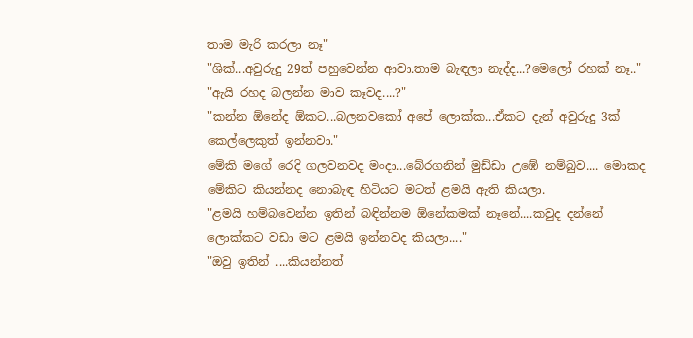තාම මැරි කරලා නෑ"
"ශික්...අවුරුදු 29ත් පහුවෙන්න ආවා.තාම බැඳලා නැද්ද...?මෙලෝ රහක් නෑ.."
"ඇයි රහද බලන්න මාව කෑවද....?"
"කන්න ඕනේද ඕකට...බලනවකෝ අපේ ලොක්ක...ඒකට දැන් අවුරුදු 3ක් කෙල්ලෙකුත් ඉන්නවා."
මේකි මගේ රෙදි ගලවනවද මංදා...බේරගනින් මුඩ්ඩා උඹේ නම්බුව.... මොකද මේකිට කියන්නද නොබැඳ හිටියට මටත් ළමයි ඇති කියලා.
"ළමයි හම්බවෙන්න ඉතින් බඳින්නම ඕනේකමක් නෑනේ....කවුද දන්නේ ලොක්කට වඩා මට ළමයි ඉන්නවද කියලා...."
"ඔවු ඉතින් ....කියන්නත්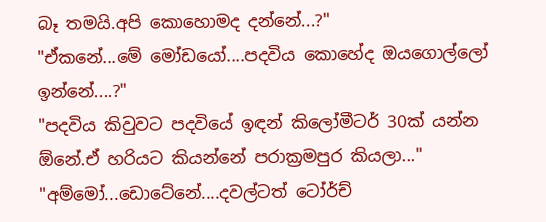බෑ තමයි.අපි කොහොමද දන්නේ...?"
"ඒකනේ...මේ මෝඩයෝ....පදවිය කොහේද ඔයගොල්ලෝ ඉන්නේ....?"
"පදවිය කිවුවට පදවියේ ඉඳන් කිලෝමීටර් 30ක් යන්න ඕනේ.ඒ හරියට කියන්නේ පරාක්‍රමපුර කියලා..."
"අම්මෝ...ඩොටේනේ....දවල්ටත් ටෝර්ච්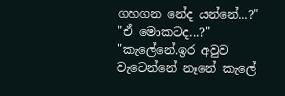ගහගන නේද යන්නේ...?"
"ඒ මොකටද...?"
"කැලේනේ.ඉර අවුව වැටෙන්නේ නෑනේ කැලේ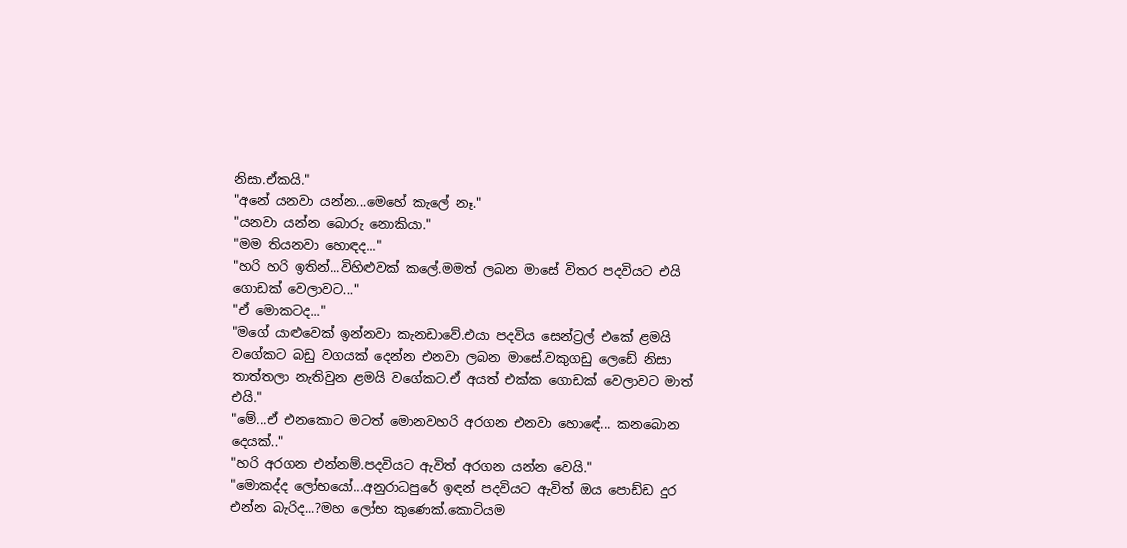නිසා.ඒකයි."
"අනේ යනවා යන්න...මෙහේ කැලේ නෑ."
"යනවා යන්න බොරු නොකියා."
"මම තියනවා හොඳද..."
"හරි හරි ඉතින්...විහිළුවක් කලේ.මමත් ලබන මාසේ විතර පදවියට එයි ගොඩක් වෙලාවට..."
"ඒ මොකටද..."
"මගේ යාළුවෙක් ඉන්නවා කැනඩාවේ.එයා පදවිය සෙන්ට්‍රල් එකේ ළමයි වගේකට බඩු වගයක් දෙන්න එනවා ලබන මාසේ.වකුගඩු ලෙඩේ නිසා තාත්තලා නැතිවුන ළමයි වගේකට.ඒ අයත් එක්ක ගොඩක් වෙලාවට මාත් එයි."
"මේ...ඒ එනකොට මටත් මොනවහරි අරගන එනවා හොඳේ... කනබොන දෙයක්.."
"හරි අරගන එන්නම්.පදවියට ඇවිත් අරගන යන්න වෙයි."
"මොකද්ද ලෝභයෝ...අනුරාධපුරේ ඉඳන් පදවියට ඇවිත් ඔය පොඩ්ඩ දුර එන්න බැරිද...?මහ ලෝභ කුණෙක්.කොටියම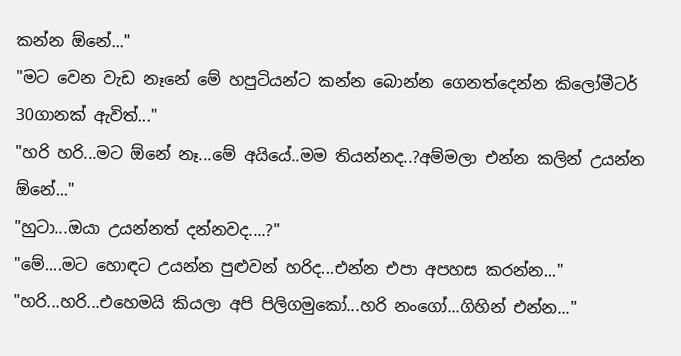කන්න ඕනේ..."
"මට වෙන වැඩ නෑනේ මේ හපුටියන්ට කන්න බොන්න ගෙනත්දෙන්න කිලෝමීටර් 30ගානක් ඇවිත්..."
"හරි හරි...මට ඕනේ නෑ...මේ අයියේ..මම තියන්නද..?අම්මලා එන්න කලින් උයන්න ඕනේ..."
"හුටා...ඔයා උයන්නත් දන්නවද....?"
"මේ....මට හොඳට උයන්න පුළුවන් හරිද...එන්න එපා අපහස කරන්න..."
"හරි...හරි...එහෙමයි කියලා අපි පිලිගමුකෝ...හරි නංගෝ...ගිහින් එන්න..."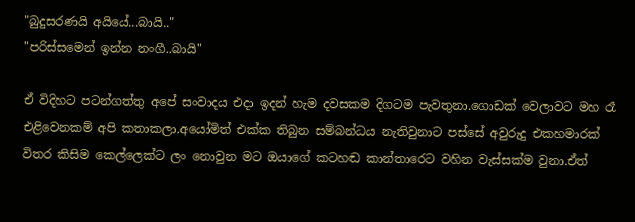"බුදුසරණයි අයියේ...බායි.."
"පරිස්සමෙන් ඉන්න නංගී..බායි"

ඒ විදිහට පටන්ගත්තු අපේ සංවාදය එදා ඉදන් හැම දවසකම දිගටම පැවතුනා.ගොඩක් වෙලාවට මහ රෑ එළිවෙනකම් අපි කතාකලා.අයෝමිත් එක්ක තිබුන සම්බන්ධය නැතිවුනාට පස්සේ අවුරුදු එකහමාරක් විතර කිසිම කෙල්ලෙක්ට ලං නොවුන මට ඔයාගේ කටහඬ කාන්තාරෙට වහින වැස්සක්ම වුනා.ඒත්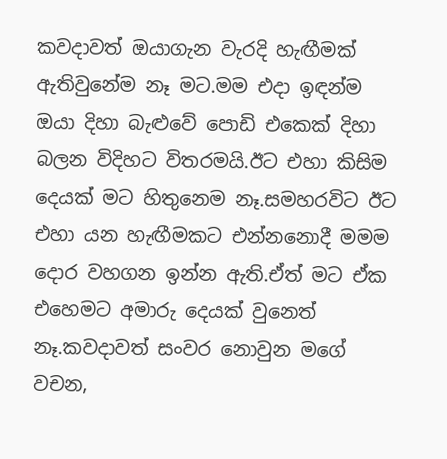කවදාවත් ඔයාගැන වැරදි හැඟීමක් ඇතිවුනේම නෑ මට.මම එදා ඉඳන්ම ඔයා දිහා බැළුවේ පොඩි එකෙක් දිහා බලන විදිහට විතරමයි.ඊට එහා කිසිම දෙයක් මට හිතුනෙම නෑ.සමහරවිට ඊට එහා යන හැඟීමකට එන්නනොදී මමම දොර වහගන ඉන්න ඇති.ඒත් මට ඒක එහෙමට අමාරු දෙයක් වුනෙත් නෑ.කවදාවත් සංවර නොවුන මගේ වචන,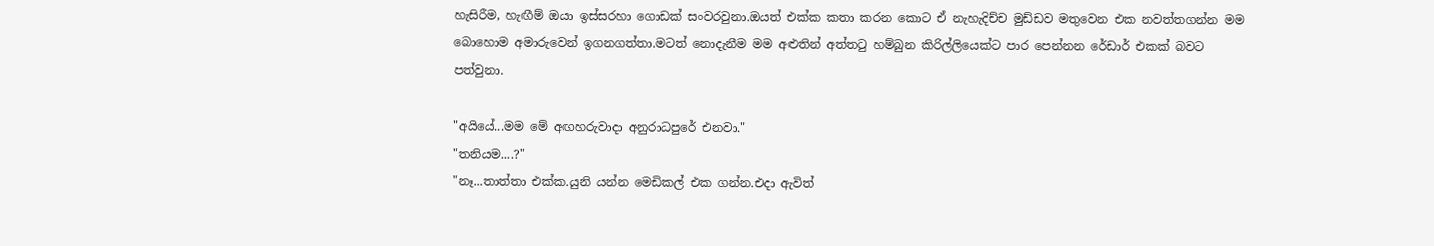හැසිරීම, හැඟීම් ඔයා ඉස්සරහා ගොඩක් සංවරවුනා.ඔයත් එක්ක කතා කරන කොට ඒ නැහැදිච්ච මුඩ්ඩව මතුවෙන එක නවත්තගන්න මම බොහොම අමාරුවෙන් ඉගනගත්තා.මටත් නොදැනීම මම අළුතින් අත්තටු හම්බුන කිරිල්ලියෙක්ට පාර පෙන්නන රේඩාර් එකක් බවට පත්වුනා.

"අයියේ...මම මේ අඟහරුවාදා අනුරාධපුරේ එනවා."
"තනියම....?"
"නෑ...තාත්තා එක්ක.යුනි යන්න මෙඩිකල් එක ගන්න.එදා ඇවිත්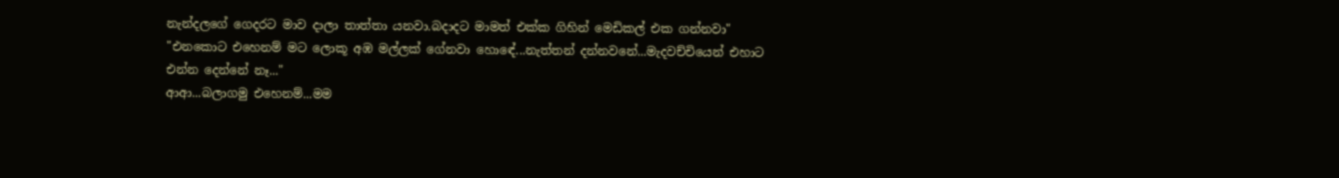නැන්දලගේ ගෙදරට මාව දාලා තාත්තා යනවා.බදාදට මාමත් එක්ක ගිහින් මෙඩිකල් එක ගන්නවා"
"එනකොට එහෙනම් මට ලොකූ අඹ මල්ලක් ගේනවා හොඳේ...නැත්තන් දන්නවනේ...මැදවච්චියෙන් එහාට එන්න දෙන්නේ නෑ..."
ආආ...බලාගමු එහෙනම්...මම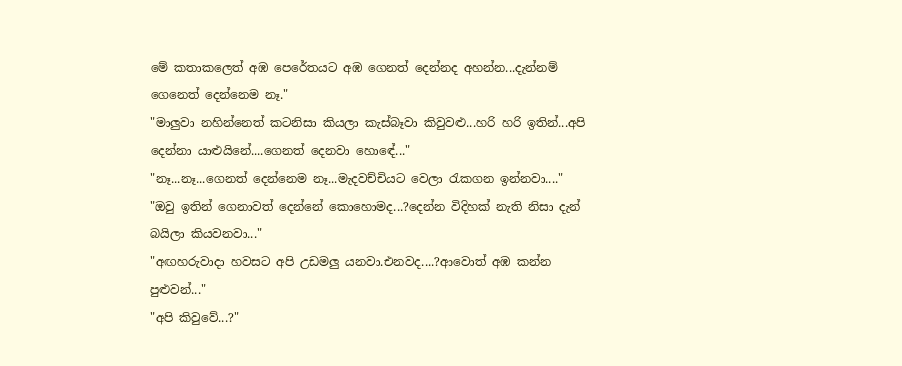මේ කතාකලෙත් අඹ පෙරේතයට අඹ ගෙනත් දෙන්නද අහන්න...දැන්නම් ගෙනෙත් දෙන්නෙම නෑ."
"මාලුවා නහින්නෙත් කටනිසා කියලා කැස්බෑවා කිවුවළු...හරි හරි ඉතින්...අපි දෙන්නා යාළුයිනේ....ගෙනත් දෙනවා හොඳේ..."
"නෑ...නෑ...ගෙනත් දෙන්නෙම නෑ...මැදවච්චියට වෙලා රැකගන ඉන්නවා...."
"ඔවු ඉතින් ගෙනාවත් දෙන්නේ කොහොමද...?දෙන්න විදිහක් නැති නිසා දැන් බයිලා කියවනවා..."
"අඟහරුවාදා හවසට අපි උඩමලු යනවා.එනවද....?ආවොත් අඹ කන්න පුළුවන්..."
"අපි කිවුවේ...?"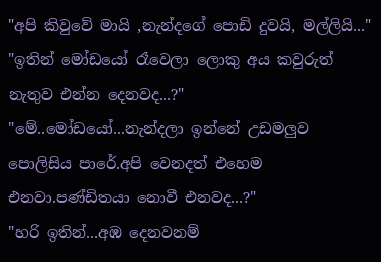"අපි කිවුවේ මායි ,නැන්දගේ පොඩි දුවයි, මල්ලියි..."
"ඉතින් මෝඩයෝ රෑවෙලා ලොකු අය කවුරුත් නැතුව එන්න දෙනවද...?"
"මේ..මෝඩයෝ...නැන්දලා ඉන්නේ උඩමලුව පොලිසිය පාරේ.අපි වෙනදත් එහෙම එනවා.පණ්ඩිතයා නොවී එනවද...?"
"හරි ඉතින්...අඹ දෙනවනම්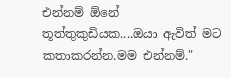එන්නම් ඕනේ තූත්තුකුඩියක....ඔයා ඇවිත් මට කතාකරන්න.මම එන්නම්."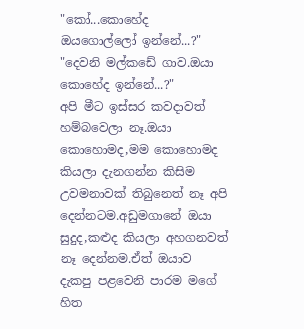"කෝ...කොහේද ඔයගොල්ලෝ ඉන්නේ...?"
"දෙවනි මල්කඩේ ගාව.ඔයා කොහේද ඉන්නේ...?"
අපි මීට ඉස්සර කවදාවත් හම්බවෙලා නෑ.ඔයා කොහොමද,මම කොහොමද කියලා දැනගන්න කිසිම උවමනාවක් තිබුනෙත් නෑ අපි දෙන්නටම.අඩුමගානේ ඔයා සුදුද,කළුද කියලා අහගනවත් නෑ දෙන්නම.ඒත් ඔයාව දැකපු පළවෙනි පාරම මගේ හිත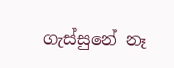ගැස්සුනේ නෑ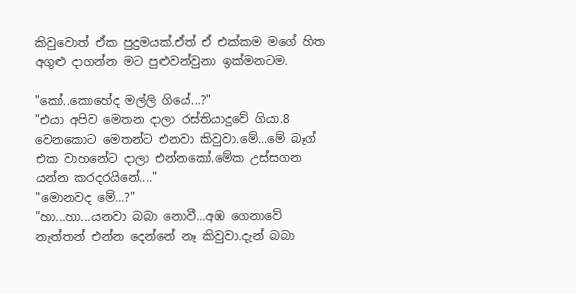කිවුවොත් ඒක පුදුමයක්.ඒත් ඒ එක්කම මගේ හිත අගුළු දාගන්න මට පුළුවන්වුනා ඉක්මනටම.

"කෝ..කොහේද මල්ලි ගියේ...?"
"එයා අපිව මෙතන දාලා රස්තියාදුවේ ගියා.8 වෙනකොට මෙතන්ට එනවා කිවුවා.මේ...මේ බෑග් එක වාහනේට දාලා එන්නකෝ.මේක උස්සගන යන්න කරදරයිනේ...."
"මොනවද මේ...?"
"හා...හා...යනවා බබා නොවී...අඹ ගෙනාවේ නැත්තන් එන්න දෙන්නේ නෑ කිවුවා.දැන් බබා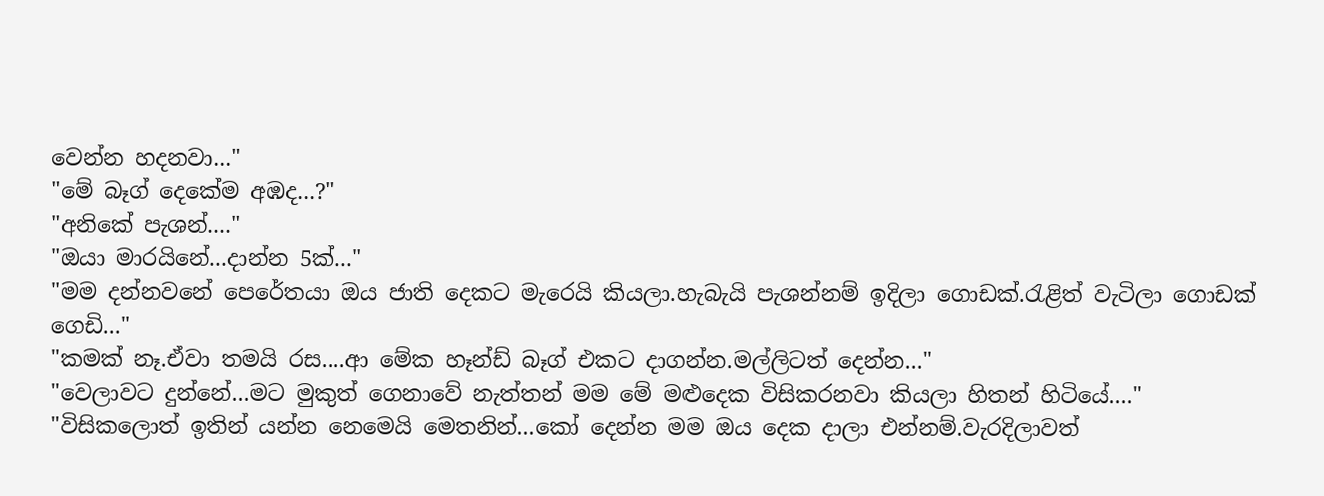වෙන්න හදනවා..."
"මේ බෑග් දෙකේම අඹද...?"
"අනිකේ පැශන්...."
"ඔයා මාරයිනේ...දාන්න 5ක්..."
"මම දන්නවනේ පෙරේතයා ඔය ජාති දෙකට මැරෙයි කියලා.හැබැයි පැශන්නම් ඉදිලා ගොඩක්.රැළිත් වැටිලා ගොඩක් ගෙඩි..."
"කමක් නෑ.ඒවා තමයි රස....ආ මේක හෑන්ඩ් බෑග් එකට දාගන්න.මල්ලිටත් දෙන්න..."
"වෙලාවට දුන්නේ...මට මුකුත් ගෙනාවේ නැත්තන් මම මේ මළුදෙක විසිකරනවා කියලා හිතන් හිටියේ...."
"විසිකලොත් ඉතින් යන්න නෙමෙයි මෙතනින්...කෝ දෙන්න මම ඔය දෙක දාලා එන්නම්.වැරදිලාවත්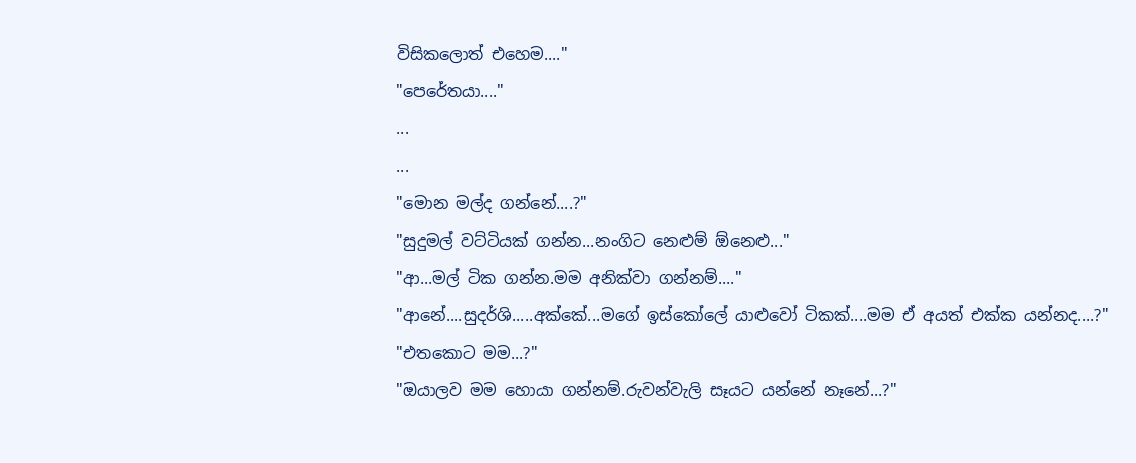විසිකලොත් එහෙම...."
"පෙරේතයා...."
...
...
"මොන මල්ද ගන්නේ....?"
"සුදුමල් වට්ටියක් ගන්න...නංගිට නෙළුම් ඕනෙළු..."
"ආ...මල් ටික ගන්න.මම අනික්වා ගන්නම්...."
"ආනේ....සුදර්ශි.....අක්කේ...මගේ ඉස්කෝලේ යාළුවෝ ටිකක්....මම ඒ අයත් එක්ක යන්නද....?"
"එතකොට මම...?"
"ඔයාලව මම හොයා ගන්නම්.රුවන්වැලි සෑයට යන්නේ නෑනේ...?"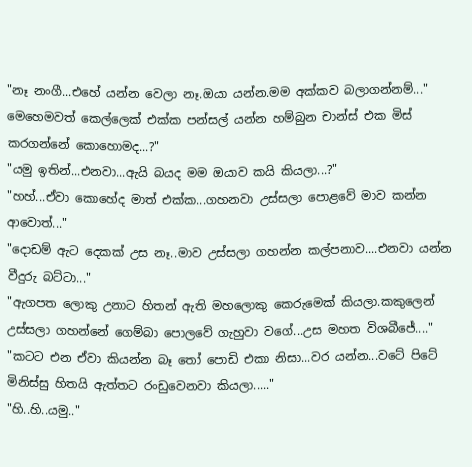"නෑ නංගී...එහේ යන්න වෙලා නෑ.ඔයා යන්න.මම අක්කව බලාගන්නම්..."
මෙහෙමවත් කෙල්ලෙක් එක්ක පන්සල් යන්න හම්බුන චාන්ස් එක මිස් කරගන්නේ කොහොමද...?"
"යමු ඉතින්...එනවා...ඇයි බයද මම ඔයාව කයි කියලා...?"
"හහ්...ඒවා කොහේද මාත් එක්ක...ගහනවා උස්සලා පොළවේ මාව කන්න ආවොත්..."
"දොඩම් ඇට දෙකක් උස නෑ..මාව උස්සලා ගහන්න කල්පනාව....එනවා යන්න වීදුරු බට්ටා..."
"ඇගපත ලොකු උනාට හිතන් ඇති මහලොකු කෙරුමෙක් කියලා.කකුලෙන් උස්සලා ගහන්නේ ගෙම්බා පොලවේ ගැහුවා වගේ...උස මහත විශබීජේ...."
"කටට එන ඒවා කියන්න බෑ තෝ පොඩි එකා නිසා...වර යන්න...වටේ පිටේ මිනිස්සු හිතයි ඇත්තට රංඩුවෙනවා කියලා....."
"හි..හි..යමු.."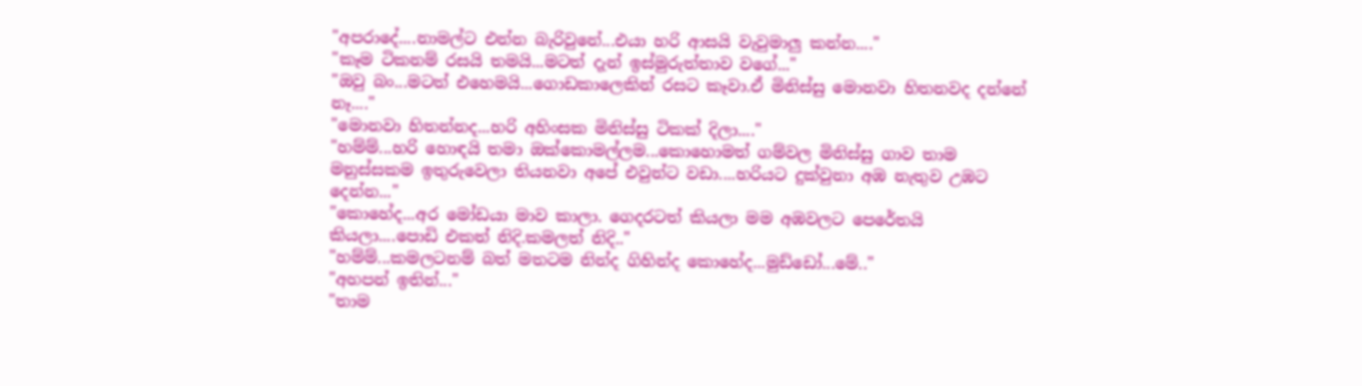"අපරාදේ....නාමල්ට එන්න බැරිවුනේ...එයා හරි ආසයි වැවුමාලු කන්න...."
"කෑම ටිකනම් රසයි තමයි...මටත් දැන් ඉස්මුරුත්තාව වගේ..."
"ඔවු බං...මටත් එහෙමයි...ගොඩකාලෙකින් රසට කෑවා.ඒ මිනිස්සු මොනවා හිතනවද දන්නේ නෑ...."
"මොනවා හිතන්නද...හරි අහිංසක මිනිස්සු ටිකක් දිලා...."
"හම්ම්...හරි හොඳයි තමා ඔක්කොමල්ලම...කොහොමත් ගම්වල මිනිස්සු ගාව තාම මනුස්සකම ඉතුරුවෙලා තියනවා අපේ එවුන්ට වඩා....හරියට දුක්වුනා අඹ නැතුව උඹට දෙන්න..."
"කොහේද...අර මෝඩයා මාව කාලා. ගෙදරටත් කියලා මම අඹවලට පෙරේතයි කියලා....පොඩි එකත් නිදි.කමලත් නිදි.."
"හම්ම්...කමලටනම් බත් මතටම නින්ද ගිහින්ද කොහේද...මුඩ්ඩෝ...මේ.."
"අහපන් ඉතින්..."
"තාම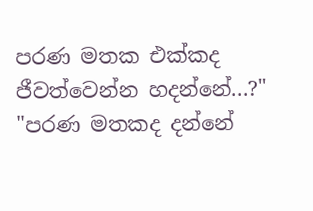පරණ මතක එක්කද ජීවත්වෙන්න හදන්නේ...?"
"පරණ මතකද දන්නේ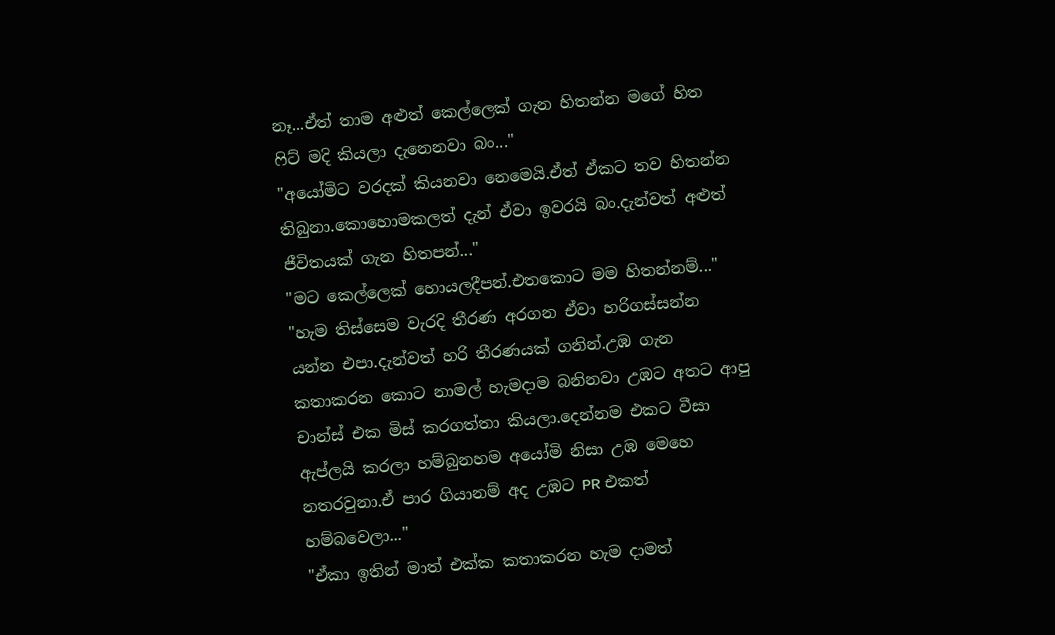නෑ...ඒත් තාම අළුත් කෙල්ලෙක් ගැන හිතන්න මගේ හිත ෆිට් මදි කියලා දැනෙනවා බං..."
"අයෝමිට වරදක් කියනවා නෙමෙයි.ඒත් ඒකට තව හිතන්න තිබුනා.කොහොමකලත් දැන් ඒවා ඉවරයි බං.දැන්වත් අළුත් ජීවිතයක් ගැන හිතපන්..."
"මට කෙල්ලෙක් හොයලදීපන්.එතකොට මම හිතන්නම්..."
"හැම තිස්සෙම වැරදි තීරණ අරගන ඒවා හරිගස්සන්න යන්න එපා.දැන්වත් හරි තීරණයක් ගනින්.උඹ ගැන කතාකරන කොට නාමල් හැමදාම බනිනවා උඹට අතට ආපු චාන්ස් එක මිස් කරගත්තා කියලා.දෙන්නම එකට වීසා ඇප්ලයි කරලා හම්බුනහම අයෝමි නිසා උඹ මෙහෙ නතරවුනා.ඒ පාර ගියානම් අද උඹට PR එකත් හම්බවෙලා..."
"ඒකා ඉතින් මාත් එක්ක කතාකරන හැම දාමත්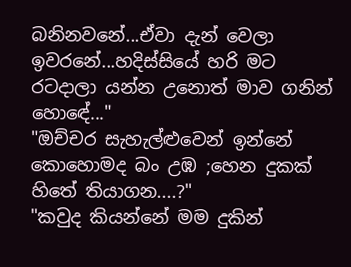බනිනවනේ...ඒවා දැන් වෙලා ඉවරනේ...හදිස්සියේ හරි මට රටදාලා යන්න උනොත් මාව ගනින් හොඳේ..."
"ඔච්චර සැහැල්ළුවෙන් ඉන්නේ කොහොමද බං උඹ ;හෙන දුකක් හිතේ තියාගන....?"
"කවුද කියන්නේ මම දුකින්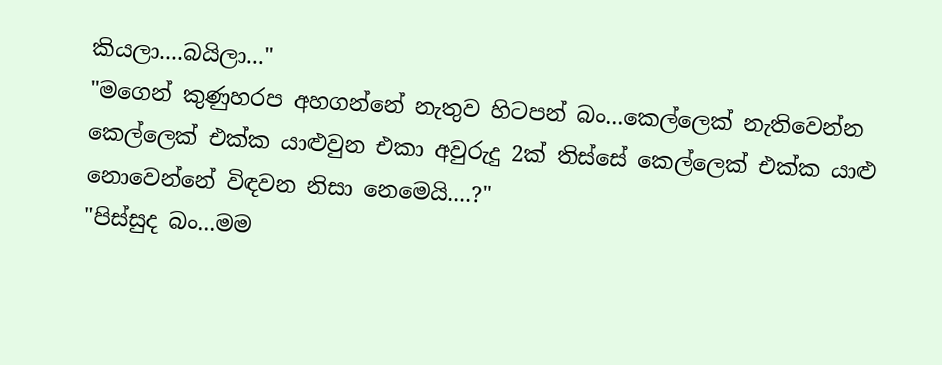කියලා....බයිලා..."
"මගෙන් කුණුහරප අහගන්නේ නැතුව හිටපන් බං...කෙල්ලෙක් නැතිවෙන්න කෙල්ලෙක් එක්ක යාළුවුන එකා අවුරුදු 2ක් තිස්සේ කෙල්ලෙක් එක්ක යාළු නොවෙන්නේ විඳවන නිසා නෙමෙයි....?"
"පිස්සුද බං...මම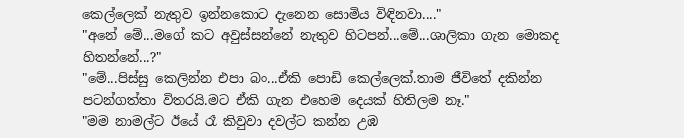කෙල්ලෙක් නැතුව ඉන්නකොට දැනෙන සොමිය විඳිනවා...."
"අනේ මේ...මගේ කට අවුස්සන්නේ නැතුව හිටපන්...මේ...ශාලිකා ගැන මොකද හිතන්නේ...?"
"මේ...පිස්සු කෙලින්න එපා බං...ඒකි පොඩි කෙල්ලෙක්.තාම ජීවිතේ දකින්න පටන්ගත්තා විතරයි.මට ඒකි ගැන එහෙම දෙයක් හිතිලම නෑ."
"මම නාමල්ට ඊයේ රෑ කිවුවා දවල්ට කන්න උඹ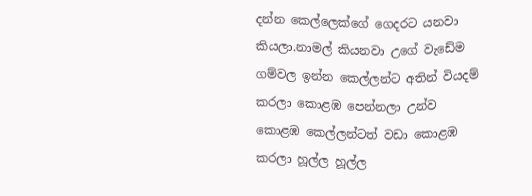දන්න කෙල්ලෙක්ගේ ගෙදරට යනවා කියලා.නාමල් කියනවා උගේ වැඩේම ගම්වල ඉන්න කෙල්ලන්ට අතින් වියදම් කරලා කොළඹ පෙන්නලා උන්ව කොළඹ කෙල්ලන්ටත් වඩා කොළඹ කරලා හූල්ල හූල්ල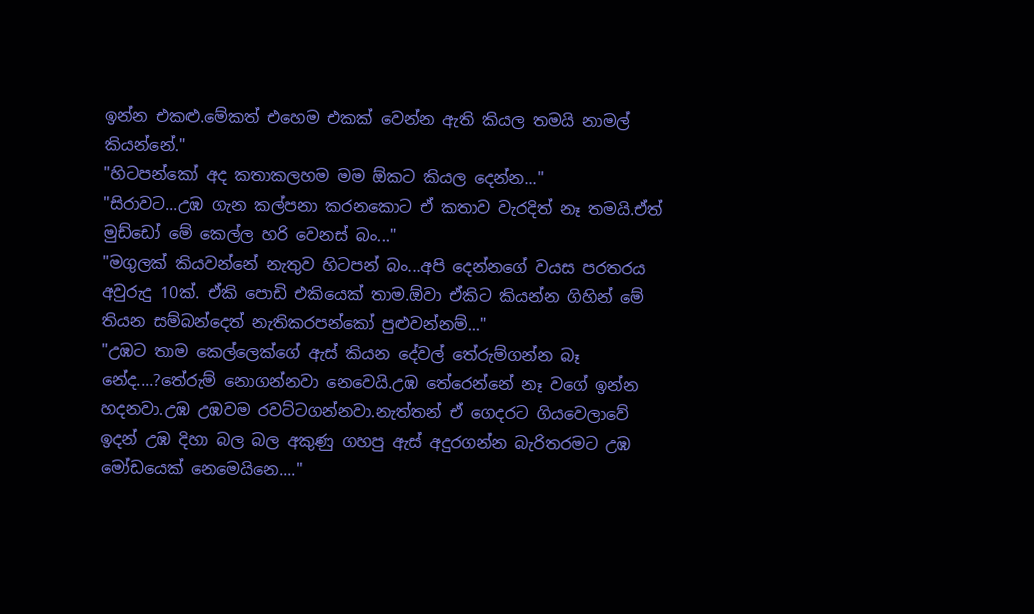ඉන්න එකළු.මේකත් එහෙම එකක් වෙන්න ඇති කියල තමයි නාමල් කියන්නේ."
"හිටපන්කෝ අද කතාකලහම මම ඕකට කියල දෙන්න..."
"සිරාවට...උඹ ගැන කල්පනා කරනකොට ඒ කතාව වැරදිත් නෑ තමයි.ඒත් මුඩ්ඩෝ මේ කෙල්ල හරි වෙනස් බං..."
"මගුලක් කියවන්නේ නැතුව හිටපන් බං...අපි දෙන්නගේ වයස පරතරය අවුරුදු 10ක්. ඒකි පොඩි එකියෙක් තාම.ඕවා ඒකිට කියන්න ගිහින් මේ තියන සම්බන්දෙත් නැතිකරපන්කෝ පුළුවන්නම්..."
"උඹට තාම කෙල්ලෙක්ගේ ඇස් කියන දේවල් තේරුම්ගන්න බෑ නේද....?තේරුම් නොගන්නවා නෙවෙයි.උඹ තේරෙන්නේ නෑ වගේ ඉන්න හදනවා.උඹ උඹවම රවට්ටගන්නවා.නැත්තන් ඒ ගෙදරට ගියවෙලාවේ ඉදන් උඹ දිහා බල බල අකුණු ගහපු ඇස් අදුරගන්න බැරිතරමට උඹ මෝඩයෙක් නෙමෙයිනෙ...."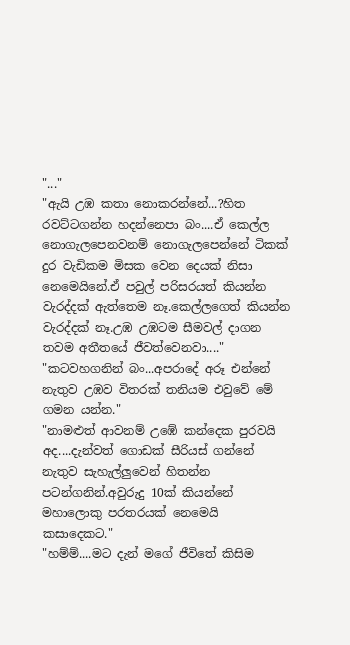"..."
"ඇයි උඹ කතා නොකරන්නේ...?හිත රවට්ටගන්න හදන්නෙපා බං....ඒ කෙල්ල නොගැලපෙනවනම් නොගැලපෙන්නේ ටිකක් දුර වැඩිකම මිසක වෙන දෙයක් නිසා නෙමෙයිනේ.ඒ පවුල් පරිසරයත් කියන්න වැරද්දක් ඇත්තෙම නෑ.කෙල්ලගෙත් කියන්න වැරද්දක් නෑ.උඹ උඹටම සීමවල් දාගන තවම අතීතයේ ජීවත්වෙනවා...."
"කටවහගනින් බං...අපරාදේ අරූ එන්නේ නැතුව උඹව විතරක් තනියම එවුවේ මේ ගමන යන්න."
"නාමළුත් ආවනම් උඹේ කන්දෙක පුරවයි අද....දැන්වත් ගොඩක් සීරියස් ගන්නේ නැතුව සැහැල්ලුවෙන් හිතන්න පටන්ගනින්.අවුරුදු 10ක් කියන්නේ මහාලොකු පරතරයක් නෙමෙයි කසාදෙකට."
"හම්ම්....මට දැන් මගේ ජීවිතේ කිසිම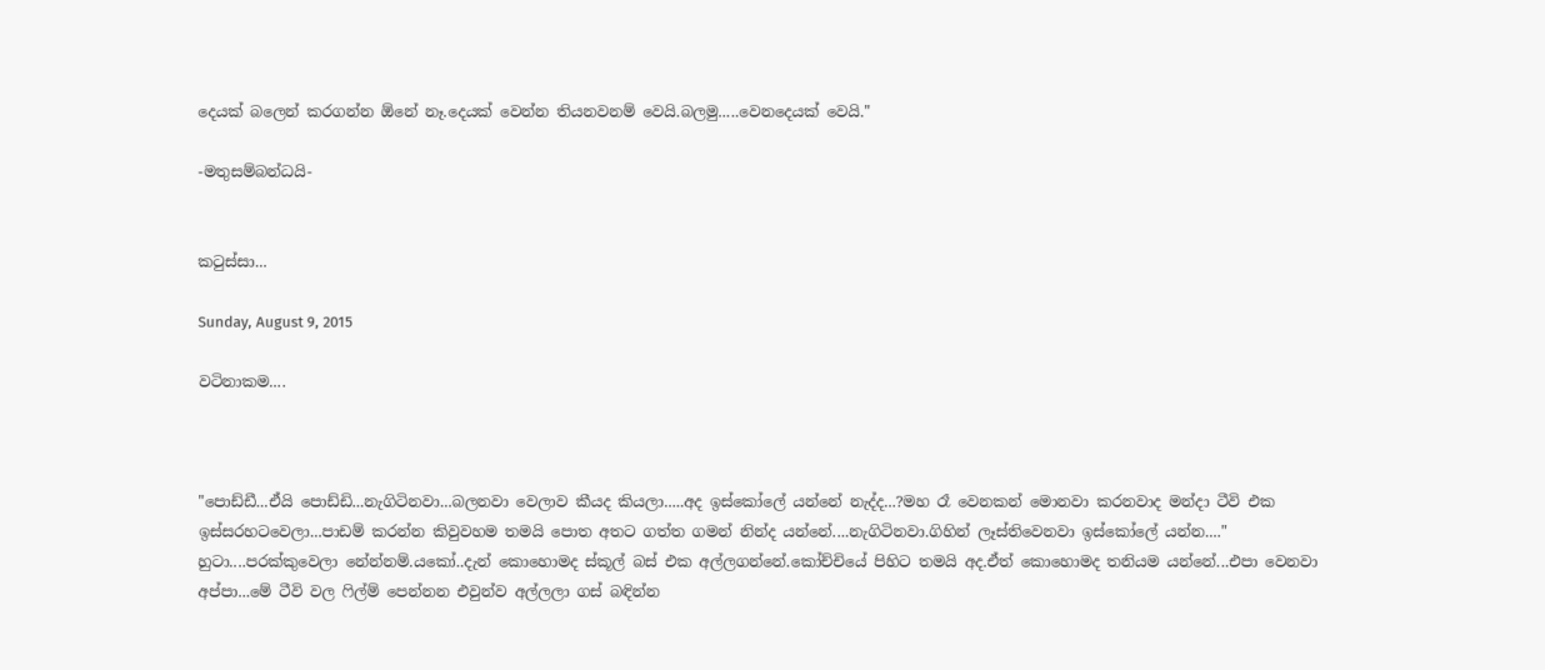දෙයක් බලෙන් කරගන්න ඕනේ නෑ.දෙයක් වෙන්න තියනවනම් වෙයි.බලමු.....වෙනදෙයක් වෙයි."

-මතුසම්බන්ධයි-


කටුස්සා...

Sunday, August 9, 2015

වටිනාකම....



"පොඩ්ඩී...ඒයි පොඩ්ඩි...නැගිටිනවා...බලනවා වෙලාව කීයද කියලා.....අද ඉස්කෝලේ යන්නේ නැද්ද...?මහ රෑ වෙනකන් මොනවා කරනවාද මන්දා ටීවි එක ඉස්සරහටවෙලා...පාඩම් කරන්න කිවුවහම තමයි පොත අතට ගත්ත ගමන් නින්ද යන්නේ....නැගිටිනවා.ගිහින් ලෑස්තිවෙනවා ඉස්කෝලේ යන්න...."
හුටා....පරක්කුවෙලා නේන්නම්.යකෝ..දැන් කොහොමද ස්කූල් බස් එක අල්ලගන්නේ.කෝච්චියේ පිහිට තමයි අද.ඒත් කොහොමද තනියම යන්නේ...එපා වෙනවා අප්පා...මේ ටීවි වල ෆිල්ම් පෙන්නන එවුන්ව අල්ලලා ගස් බඳින්න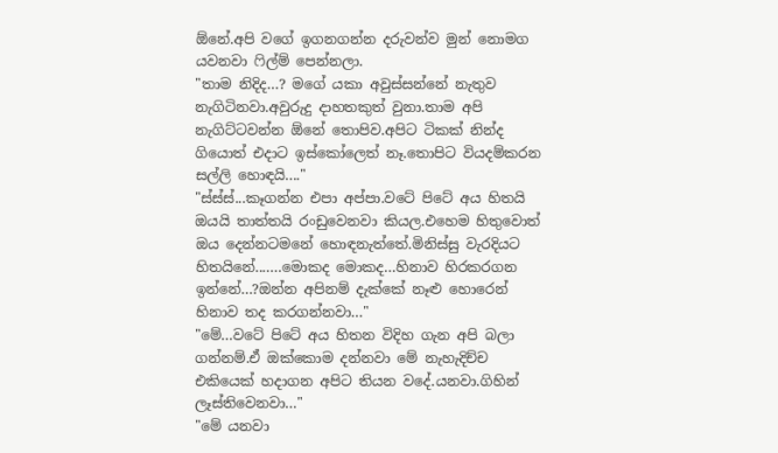ඕනේ.අපි වගේ ඉගනගන්න දරුවන්ව මුන් නොමග යවනවා ෆිල්ම් පෙන්නලා.
"තාම නිදිද...? මගේ යකා අවුස්සන්නේ නැතුව නැගිටිනවා.අවුරුදු දාහතකුත් වුනා.තාම අපි නැගිට්ටවන්න ඕනේ තොපිව.අපිට ටිකක් නින්ද ගියොත් එදාට ඉස්කෝලෙත් නෑ.තොපිට වියදම්කරන සල්ලි හොඳයි...."
"ස්ස්ස්...කෑගන්න එපා අප්පා.වටේ පිටේ අය හිතයි ඔයයි තාත්තයි රංඩුවෙනවා කියල.එහෙම හිතුවොත් ඔය දෙන්නටමනේ හොඳනැත්තේ.මිනිස්සු වැරදියට හිතයිනේ.......මොකද මොකද...හිනාව හිරකරගන ඉන්නේ...?ඔන්න අපිනම් දැක්කේ නෑළු හොරෙන් හිනාව තද කරගන්නවා..."
"මේ...වටේ පිටේ අය හිතන විදිහ ගැන අපි බලා ගන්නම්.ඒ ඔක්කොම දන්නවා මේ නැහැදිච්ච එකියෙක් හදාගන අපිට තියන වදේ.යනවා.ගිහින් ලෑස්තිවෙනවා..."
"මේ යනවා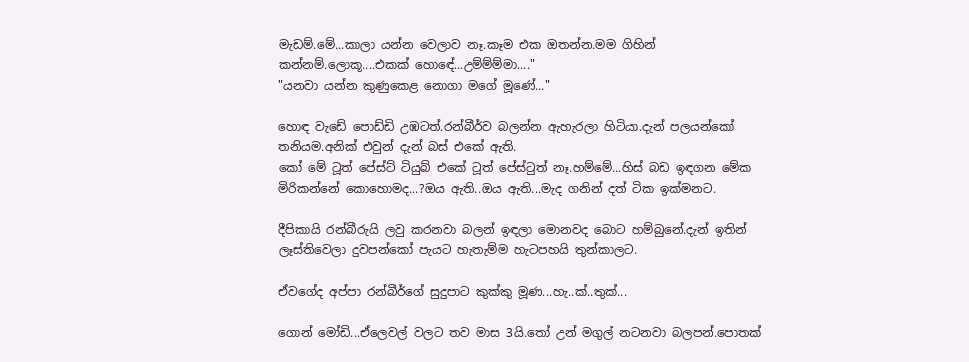මැඩම්.මේ...කාලා යන්න වෙලාව නෑ.කෑම එක ඔතන්න.මම ගිහින් කන්නම්.ලොකූ....එකක් හොඳේ...උම්ම්ම්මා...."
"යනවා යන්න කුණුකෙළ නොගා මගේ මූණේ..."

හොඳ වැඩේ පොඩ්ඩි උඹටත්.රන්බීර්ව බලන්න ඇහැරලා හිටියා.දැන් පලයන්කෝ තනියම.අනික් එවුන් දැන් බස් එකේ ඇති.
කෝ මේ ටූත් පේස්ට් ටියුබ් එකේ ටූත් පේස්ටුත් නෑ.හම්මේ...හිස් බඩ ඉඳගන මේක මිරිකන්නේ කොහොමද...?ඔය ඇති..ඔය ඇති...මැද ගනින් දත් ටික ඉක්මනට.

දීපිකායි රන්බීරුයි ලවු කරනවා බලන් ඉඳලා මොනවද බොට හම්බුනේ.දැන් ඉතින් ලෑස්තිවෙලා දුවපන්කෝ පැයට හැතැම්ම හැටපහයි තුන්කාලට.

ඒවගේද අප්පා රන්බීර්ගේ සුදුපාට කුක්කු මූණ...හැ..ක්..තුක්...

ගොන් මෝඩි...ඒලෙවල් වලට තව මාස 3යි.තෝ උන් මගුල් නටනවා බලපන්.පොතක්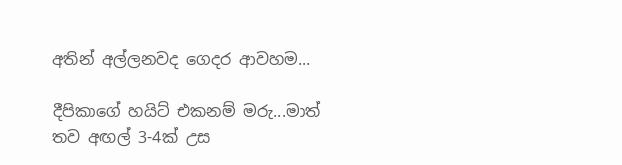අතින් අල්ලනවද ගෙදර ආවහම...

දීපිකාගේ හයිට් එකනම් මරු...මාත් තව අඟල් 3-4ක් උස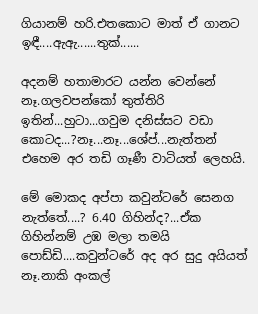ගියානම් හරි.එතකොට මාත් ඒ ගානට ඉඳී....ඇඇ......තුක්......

අදනම් හතාමාරට යන්න වෙන්නේ නෑ.ගලවපන්කෝ තුත්තිරි ඉතින්...හුටා...ගවුම දනිස්සට වඩා කොටද...?නෑ...නෑ...ශේප්...නැත්තන් එහෙම අර තඩි ගෑණී වාටියත් ලෙහයි.

මේ මොකද අප්පා කවුන්ටරේ සෙනග නැත්තේ....? 6.40 ගිහින්ද?...ඒක ගිහින්නම් උඹ මලා තමයි පොඩ්ඩි....කවුන්ටරේ අද අර සුදු අයියත් නෑ.නාකි අංකල්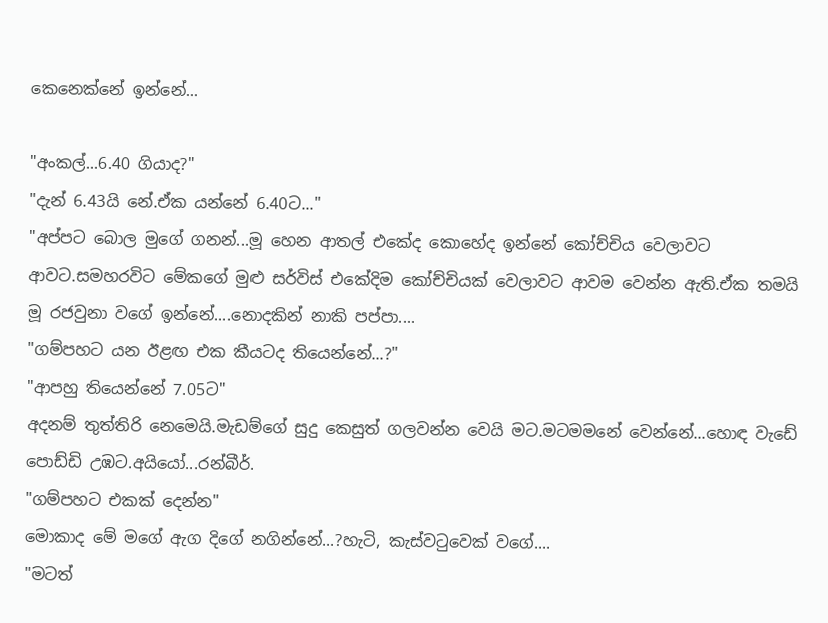කෙනෙක්නේ ඉන්නේ...

"අංකල්...6.40 ගියාද?"
"දැන් 6.43යි නේ.ඒක යන්නේ 6.40ට..."
"අප්පට බොල මුගේ ගනන්...මූ හෙන ආතල් එකේද කොහේද ඉන්නේ කෝච්චිය වෙලාවට ආවට.සමහරවිට මේකගේ මුළු සර්විස් එකේදිම කෝච්චියක් වෙලාවට ආවම වෙන්න ඇති.ඒක තමයි මූ රජවුනා වගේ ඉන්නේ....නොදකින් නාකි පප්පා....
"ගම්පහට යන ඊළඟ එක කීයටද තියෙන්නේ...?"
"ආපහු තියෙන්නේ 7.05ට"
අදනම් තුත්තිරි නෙමෙයි.මැඩම්ගේ සුදු කෙසුත් ගලවන්න වෙයි මට.මටමමනේ වෙන්නේ...හොඳ වැඩේ පොඩ්ඩි උඹට.අයියෝ...රන්බීර්.
"ගම්පහට එකක් දෙන්න"
මොකාද මේ මගේ ඇග දිගේ නගින්නේ...?හැටි, කැස්වටුවෙක් වගේ....
"මටත්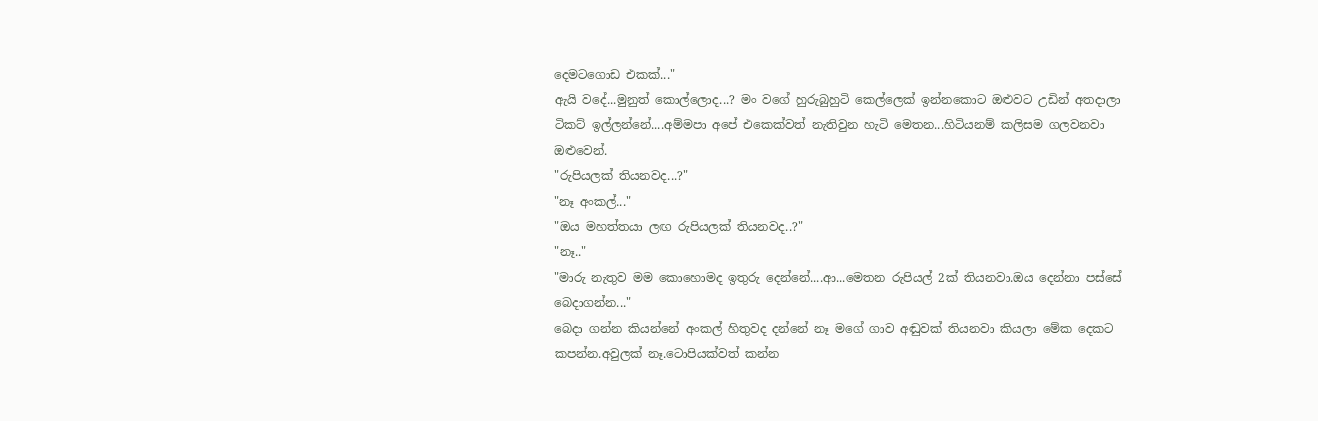දෙමටගොඩ එකක්..."
ඇයි වදේ...මුනුත් කොල්ලොද...? මං වගේ හුරුබුහුටි කෙල්ලෙක් ඉන්නකොට ඔළුවට උඩින් අතදාලා ටිකට් ඉල්ලන්නේ....අම්මපා අපේ එකෙක්වත් නැතිවුන හැටි මෙතන...හිටියනම් කලිසම ගලවනවා ඔළුවෙන්.
"රුපියලක් තියනවද...?"
"නෑ අංකල්..."
"ඔය මහත්තයා ලඟ රුපියලක් තියනවද..?"
"නෑ.."
"මාරු නැතුව මම කොහොමද ඉතුරු දෙන්නේ....ආ...මෙතන රුපියල් 2ක් තියනවා.ඔය දෙන්නා පස්සේ බෙදාගන්න..."
බෙදා ගන්න කියන්නේ අංකල් හිතුවද දන්නේ නෑ මගේ ගාව අඬුවක් තියනවා කියලා මේක දෙකට කපන්න.අවුලක් නෑ.ටොපියක්වත් කන්න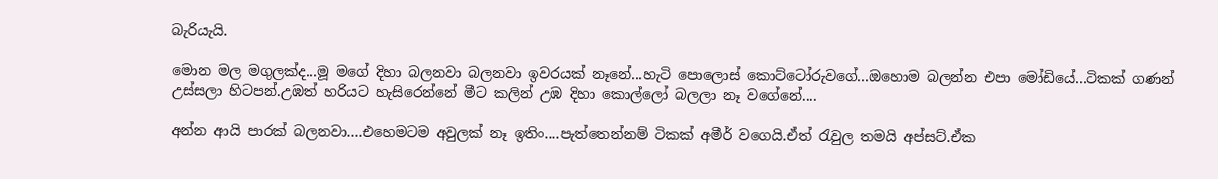බැරියැයි.

මොන මල මගුලක්ද...මූ මගේ දිහා බලනවා බලනවා ඉවරයක් නෑනේ...හැටි පොලොස් කොට්ටෝරුවගේ...ඔහොම බලන්න එපා මෝඩියේ...ටිකක් ගණන් උස්සලා හිටපන්.උඹත් හරියට හැසිරෙන්නේ මීට කලින් උඹ දිහා කොල්ලෝ බලලා නෑ වගේනේ....

අන්න ආයි පාරක් බලනවා....එහෙමටම අවුලක් නෑ ඉතිං....පැත්තෙන්නම් ටිකක් අමීර් වගෙයි.ඒත් රැවුල තමයි අප්සට්.ඒක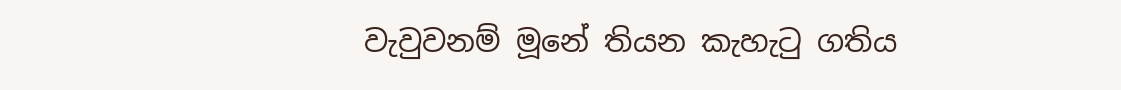වැවුවනම් මූනේ තියන කැහැටු ගතිය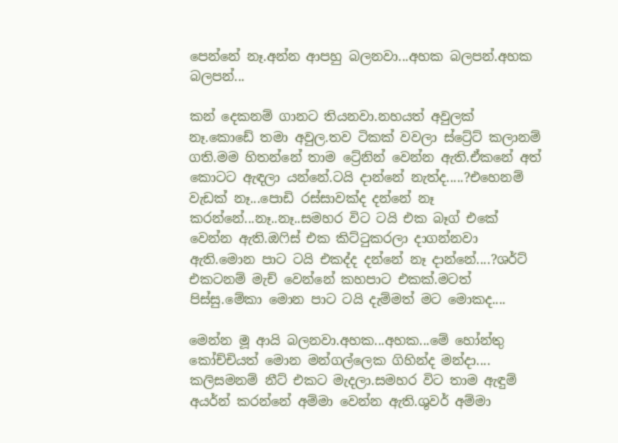පෙන්නේ නෑ.අන්න ආපහු බලනවා...අහක බලපන්.අහක බලපන්...

කන් දෙකනම් ගානට තියනවා.නහයත් අවුලක් නෑ.කොඩේ තමා අවුල.තව ටිකක් වවලා ස්ට්‍රේට් කලානම් ගති.මම හිතන්නේ තාම ට්‍රේනින් වෙන්න ඇති.ඒකනේ අත් කොටට ඇඳලා යන්නේ.ටයි දාන්නේ නැත්ද.....?එහෙනම් වැඩක් නෑ...පොඩි රස්සාවක්ද දන්නේ නෑ කරන්නේ...නෑ..නෑ..සමහර විට ටයි එක බෑග් එකේ වෙන්න ඇති.ඔෆිස් එක කිට්ටුකරලා දාගන්නවා ඇති.මොන පාට ටයි එකද්ද දන්නේ නෑ දාන්නේ....?ශර්ට් එකටනම් මැච් වෙන්නේ කහපාට එකක්.මටත් පිස්සු.මේකා මොන පාට ටයි දැම්මත් මට මොකද....

මෙන්න මූ ආයි බලනවා.අහක...අහක...මේ හෝන්තු කෝච්චියත් මොන මන්ගල්ලෙක ගිහින්ද මන්දා....
කලිසමනම් නීට් එකට මැදලා.සමහර විට තාම ඇඳුම් අයර්න් කරන්නේ අම්මා වෙන්න ඇති.ශුවර් අම්මා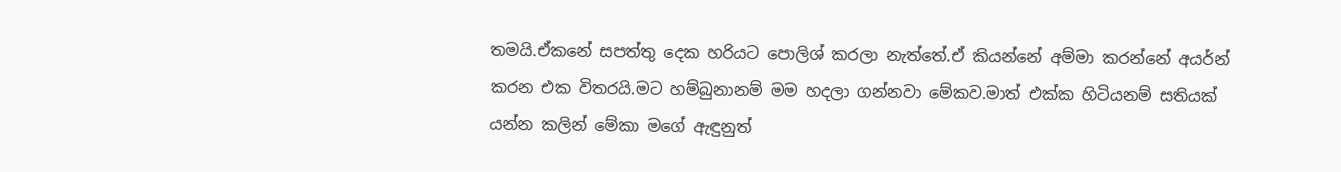තමයි.ඒකනේ සපත්තු දෙක හරියට පොලිශ් කරලා නැත්තේ.ඒ කියන්නේ අම්මා කරන්නේ අයර්න් කරන එක විතරයි.මට හම්බුනානම් මම හදලා ගන්නවා මේකව.මාත් එක්ක හිටියනම් සතියක් යන්න කලින් මේකා මගේ ඇඳුනුත්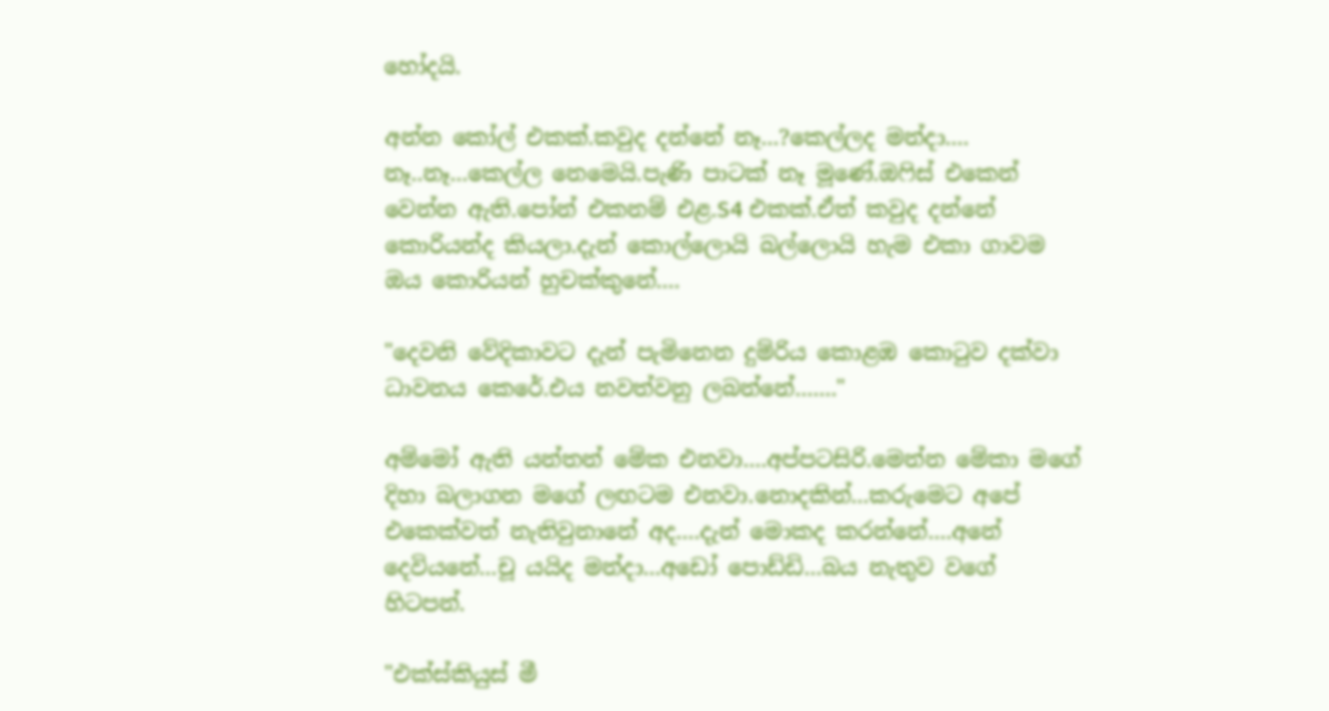හෝදයි.

අන්න කෝල් එකක්.කවුද දන්නේ නෑ...?කෙල්ලද මන්දා.... නෑ..නෑ...කෙල්ල නෙමෙයි.පැණි පාටක් නෑ මූණේ.ඔෆිස් එකෙන් වෙන්න ඇති.පෝන් එකනම් එළ.S4 එකක්.ඒත් කවුද දන්නේ කොරියන්ද කියලා.දැන් කොල්ලොයි බල්ලොයි හැම එකා ගාවම ඔය කොරියන් හුචක්කුනේ....

"දෙවනි වේදිකාවට දැන් පැමිනෙන දුම්රිය කොළඹ කොටුව දක්වා ධාවනය කෙරේ.එය නවත්වනු ලබන්නේ......."

අම්මෝ ඇති යන්තන් මේක එනවා....අප්පටසිරි.මෙන්න මේකා මගේ දිහා බලාගන මගේ ලඟටම එනවා.නොදකින්...කරුමෙට අපේ එකෙක්වත් නැතිවුනානේ අද....දැන් මොකද කරන්නේ....අනේ දෙවියනේ...චූ යයිද මන්දා...අඩෝ පොඩ්ඩි...බය නැතුව වගේ හිටපන්.

"එක්ස්කියුස් මී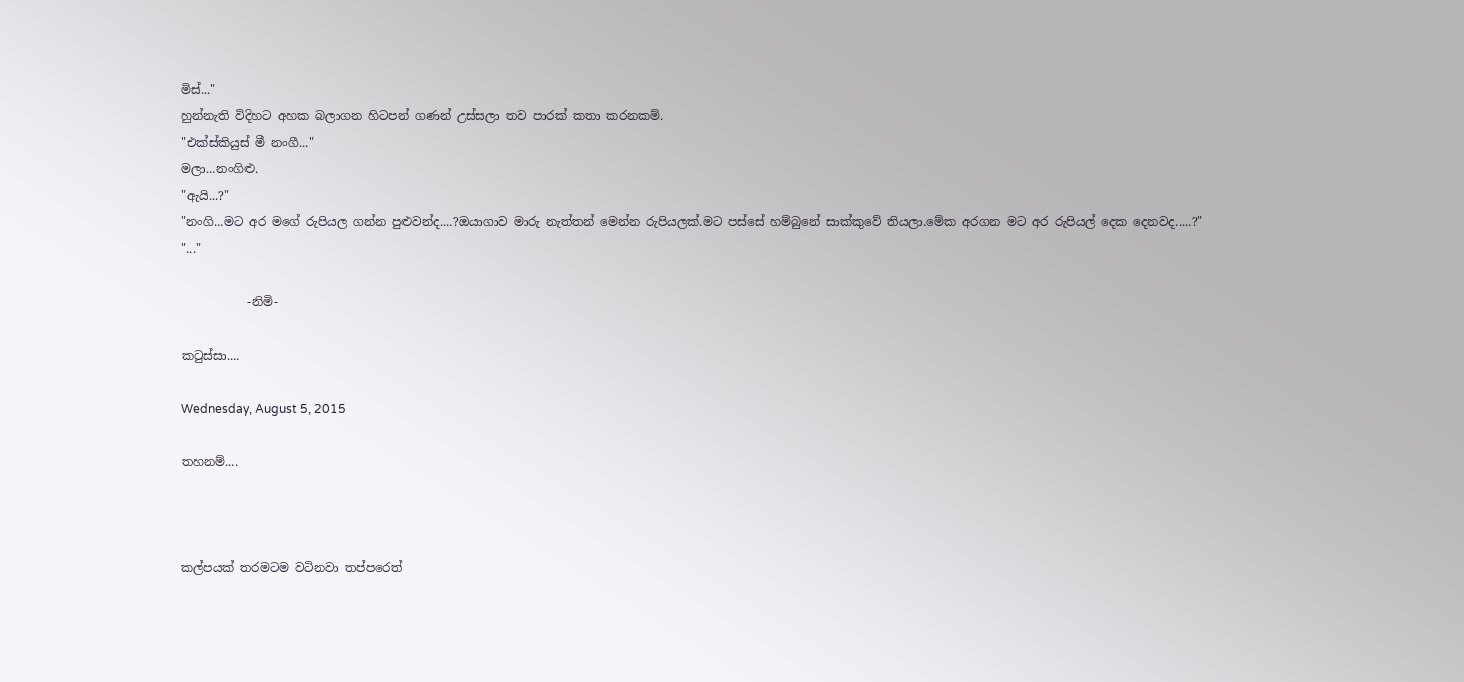මිස්..."
හුන්නැති විදිහට අහක බලාගන හිටපන් ගණන් උස්සලා තව පාරක් කතා කරනකම්.
"එක්ස්කියුස් මී නංගී..."
මලා...නංගිළු.
"ඇයි...?"
"නංගි...මට අර මගේ රුපියල ගන්න පුළුවන්ද....?ඔයාගාව මාරු නැත්තන් මෙන්න රුපියලක්.මට පස්සේ හම්බුනේ සාක්කුවේ තියලා.මේක අරගන මට අර රුපියල් දෙක දෙනවද.....?"
"..."

           -නිමි-

කටුස්සා....

Wednesday, August 5, 2015

තහනම්....



කල්පයක් තරමටම වටිනවා තප්පරෙත්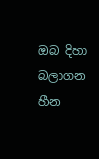ඔබ දිහා බලාගන හීන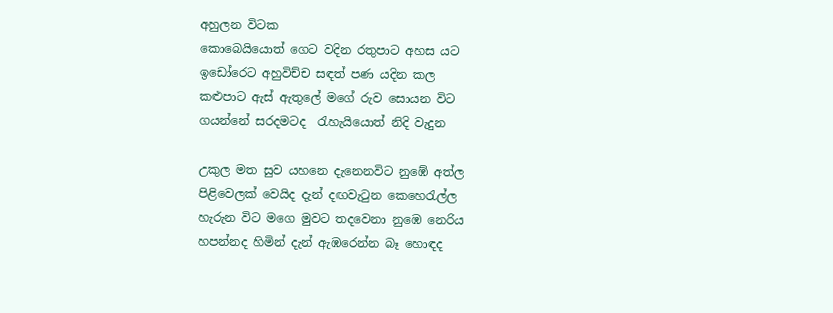අහුලන විටක
කොබෙයියොත් ගෙට වදින රතුපාට අහස යට
ඉඩෝරෙට අහුවිච්ච සඳත් පණ යදින කල
කළුපාට ඇස් ඇතුලේ මගේ රුව සොයන විට
ගයන්නේ සරදමටද  රැහැයියොත් නිදි වැදුන

උකුල මත සුව යහනෙ දැනෙනවිට නුඹේ අත්ල
පිළිවෙලක් වෙයිද දැන් දඟවැටුන කෙහෙරැල්ල
හැරුන විට මගෙ මුවට තදවෙනා නුඹෙ නෙරිය
හපන්නද හිමින් දැන් ඇඹරෙන්න බෑ හොඳද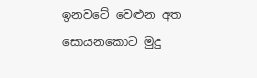ඉනවටේ වෙළුන අත සොයනකොට මුදු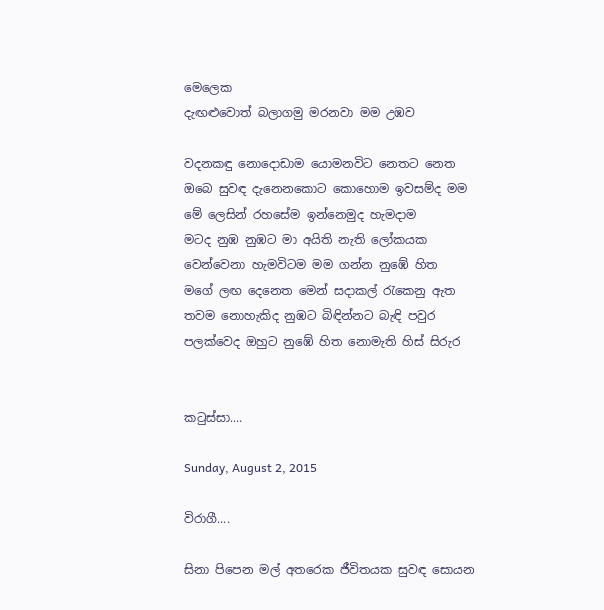මෙලෙක
දැඟළුවොත් බලාගමු මරනවා මම උඹව

වදනකඳු නොදොඩාම යොමනවිට නෙතට නෙත
ඔබෙ සුවඳ දැනෙනකොට කොහොම ඉවසම්ද මම
මේ ලෙසින් රහසේම ඉන්නෙමුද හැමදාම
මටද නුඹ නුඹට මා අයිති නැති ලෝකයක
වෙන්වෙනා හැමවිටම මම ගන්න නුඹේ හිත
මගේ ලඟ දෙනෙත මෙන් සදාකල් රැකෙනු ඇත
තවම නොහැකිද නුඹට බිඳින්නට බැඳි පවුර
පලක්වෙද ඔහුට නුඹේ හිත නොමැති හිස් සිරුර


කටුස්සා....

Sunday, August 2, 2015

විරාගී....

සිනා පිපෙන මල් අතරෙක ජීවිතයක සුවඳ සොයන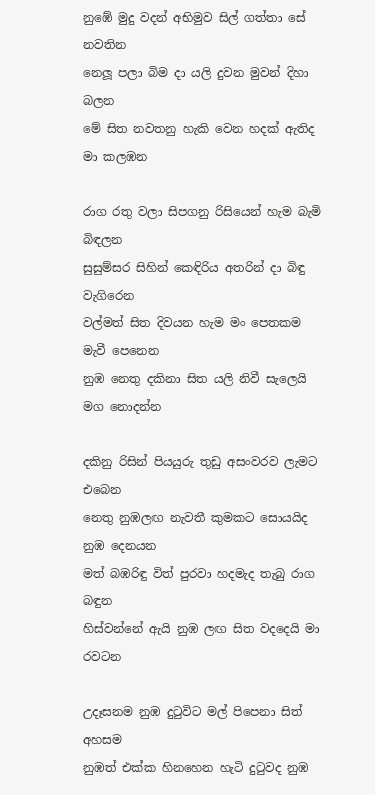නුඹේ මුදු වදන් අභිමුව සිල් ගත්තා සේ නවතින
නෙලූ පලා බිම දා යලි දුවන මුවන් දිහා බලන
මේ සිත නවතනු හැකි වෙන හදක් ඇතිද මා කලඹන

රාග රතු වලා සිපගනු රිසියෙන් හැම බැමි බිඳලන
සුසුම්සර සිහින් කෙඳිරිය අතරින් දා බිඳු වැගිරෙන
වල්මත් සිත දිවයන හැම මං පෙතකම මැවී පෙනෙන
නුඹ නෙතු දකිනා සිත යලි නිවී සැලෙයි මග නොදන්න

දකිනු රිසින් පියයුරු තුඩු අසංවරව ලැමට එබෙන
නෙතු නුඹලඟ නැවතී කුමකට සොයයිද නුඹ දෙනයන
මත් බඹරිඳු විත් පුරවා හදමැද තැබු රාග බඳුන
හිස්වන්නේ ඇයි නුඹ ලඟ සිත වදදෙයි මා රවටන

උදෑසනම නුඹ දුටුවිට මල් පිපෙනා සිත් අහසම
නුඹත් එක්ක හිනහෙන හැටි දුටුවද නුඹ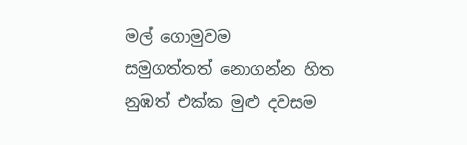මල් ගොමුවම
සමුගත්තත් නොගන්න හිත නුඹත් එක්ක මුළු දවසම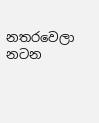නතරවෙලා නටන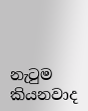නැටුම කියනවාද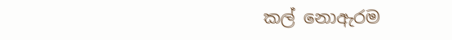කල් නොඇරම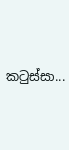කටුස්සා...